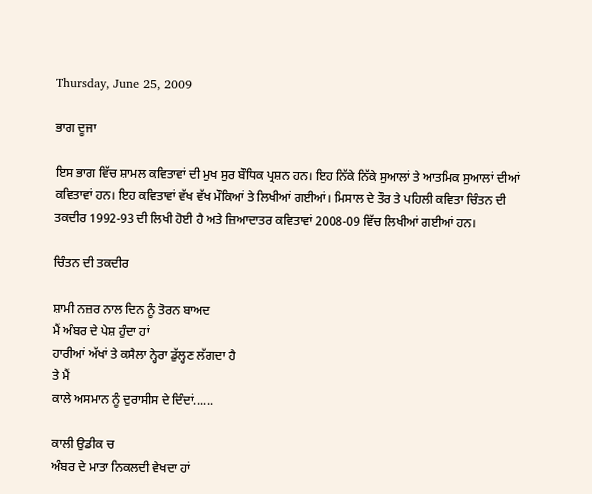Thursday, June 25, 2009

ਭਾਗ ਦੂਜਾ

ਇਸ ਭਾਗ ਵਿੱਚ ਸ਼ਾਮਲ ਕਵਿਤਾਵਾਂ ਦੀ ਮੁਖ ਸੁਰ ਬੌਧਿਕ ਪ੍ਰਸ਼ਨ ਹਨ। ਇਹ ਨਿੱਕੇ ਨਿੱਕੇ ਸੁਆਲਾਂ ਤੇ ਆਤਮਿਕ ਸੁਆਲਾਂ ਦੀਆਂ ਕਵਿਤਾਵਾਂ ਹਨ। ਇਹ ਕਵਿਤਾਵਾਂ ਵੱਖ ਵੱਖ ਮੌਕਿਆਂ ਤੇ ਲਿਖੀਆਂ ਗਈਆਂ। ਮਿਸਾਲ ਦੇ ਤੌਰ ਤੇ ਪਹਿਲੀ ਕਵਿਤਾ ਚਿੰਤਨ ਦੀ ਤਕਦੀਰ 1992-93 ਦੀ ਲਿਖੀ ਹੋਈ ਹੈ ਅਤੇ ਜ਼ਿਆਦਾਤਰ ਕਵਿਤਾਵਾਂ 2008-09 ਵਿੱਚ ਲਿਖੀਆਂ ਗਈਆਂ ਹਨ।

ਚਿੰਤਨ ਦੀ ਤਕਦੀਰ

ਸ਼ਾਮੀ ਨਜ਼ਰ ਨਾਲ ਦਿਨ ਨੂੰ ਤੋਰਨ ਬਾਅਦ
ਮੈਂ ਅੰਬਰ ਦੇ ਪੇਸ਼ ਹੁੰਦਾ ਹਾਂ
ਹਾਰੀਆਂ ਅੱਖਾਂ ਤੇ ਕਸੈਲਾ ਨ੍ਹੇਰਾ ਡੁੱਲ੍ਹਣ ਲੱਗਦਾ ਹੈ
ਤੇ ਮੈਂ
ਕਾਲੇ ਅਸਮਾਨ ਨੂੰ ਦੁਰਾਸੀਸ ਦੇ ਦਿੰਦਾਂ......

ਕਾਲੀ ਉਡੀਕ ਚ
ਅੰਬਰ ਦੇ ਮਾਤਾ ਨਿਕਲਦੀ ਵੇਖਦਾ ਹਾਂ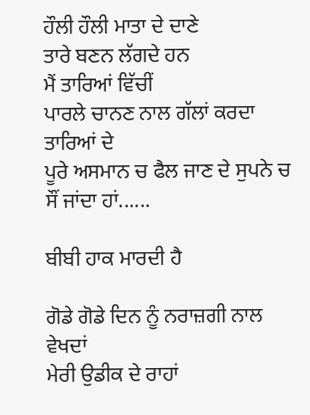ਹੌਲੀ ਹੌਲੀ ਮਾਤਾ ਦੇ ਦਾਣੇ
ਤਾਰੇ ਬਣਨ ਲੱਗਦੇ ਹਨ
ਮੈਂ ਤਾਰਿਆਂ ਵਿੱਚੀਂ
ਪਾਰਲੇ ਚਾਨਣ ਨਾਲ ਗੱਲਾਂ ਕਰਦਾ
ਤਾਰਿਆਂ ਦੇ
ਪੂਰੇ ਅਸਮਾਨ ਚ ਫੈਲ ਜਾਣ ਦੇ ਸੁਪਨੇ ਚ
ਸੌਂ ਜਾਂਦਾ ਹਾਂ......

ਬੀਬੀ ਹਾਕ ਮਾਰਦੀ ਹੈ

ਗੋਡੇ ਗੋਡੇ ਦਿਨ ਨੂੰ ਨਰਾਜ਼ਗੀ ਨਾਲ ਵੇਖਦਾਂ
ਮੇਰੀ ਉਡੀਕ ਦੇ ਰਾਹਾਂ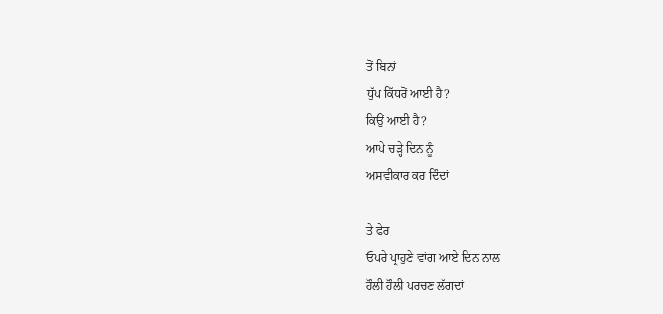ਤੋਂ ਬਿਨਾਂ
ਧੁੱਪ ਕਿੱਧਰੋਂ ਆਈ ਹੈ?
ਕਿਉਂ ਆਈ ਹੈ?
ਆਪੇ ਚੜ੍ਹੇ ਦਿਨ ਨੂੰ
ਅਸਵੀਕਾਰ ਕਰ ਦਿੰਦਾਂ

ਤੇ ਫੇਰ
ਓਪਰੇ ਪ੍ਰਾਹੁਣੇ ਵਾਂਗ ਆਏ ਦਿਨ ਨਾਲ
ਹੌਲੀ ਹੌਲੀ ਪਰਚਣ ਲੱਗਦਾਂ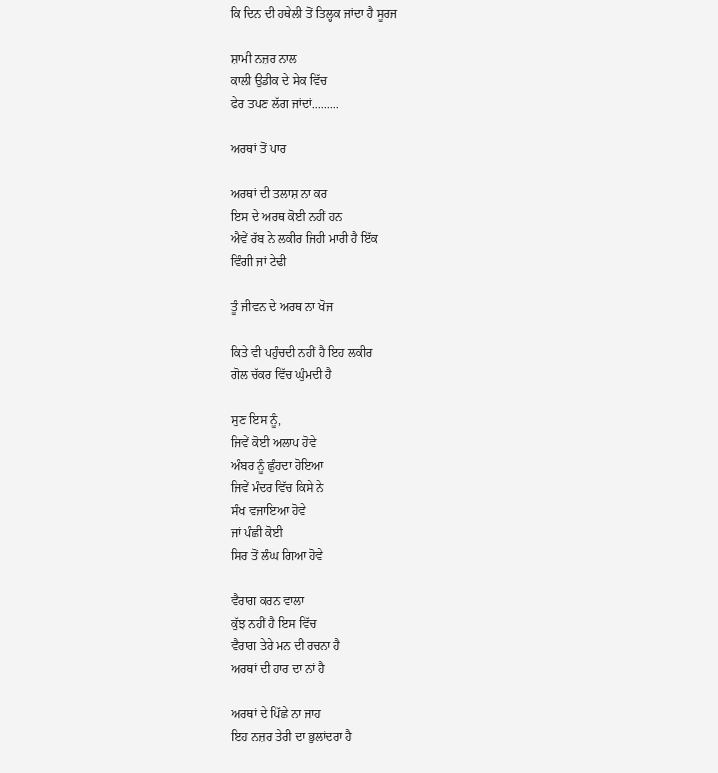ਕਿ ਦਿਨ ਦੀ ਹਥੇਲੀ ਤੋਂ ਤਿਲ੍ਹਕ ਜਾਂਦਾ ਹੈ ਸੂਰਜ

ਸ਼ਾਮੀ ਨਜ਼ਰ ਨਾਲ
ਕਾਲੀ ਉਡੀਕ ਦੇ ਸੇਕ ਵਿੱਚ
ਫੇਰ ਤਪਣ ਲੱਗ ਜਾਂਦਾਂ.........

ਅਰਥਾਂ ਤੋਂ ਪਾਰ

ਅਰਥਾਂ ਦੀ ਤਲਾਸ਼ ਨਾ ਕਰ
ਇਸ ਦੇ ਅਰਥ ਕੋਈ ਨਹੀਂ ਹਨ
ਐਵੇਂ ਰੱਬ ਨੇ ਲਕੀਰ ਜਿਹੀ ਮਾਰੀ ਹੈ ਇੱਕ
ਵਿੰਗੀ ਜਾਂ ਟੇਢੀ

ਤੂੰ ਜੀਵਨ ਦੇ ਅਰਥ ਨਾ ਖੋਜ

ਕਿਤੇ ਵੀ ਪਹੁੰਚਦੀ ਨਹੀਂ ਹੈ ਇਹ ਲਕੀਰ
ਗੋਲ ਚੱਕਰ ਵਿੱਚ ਘੁੰਮਦੀ ਹੈ

ਸੁਣ ਇਸ ਨੂੰ,
ਜਿਵੇਂ ਕੋਈ ਅਲਾਪ ਹੋਵੇ
ਅੰਬਰ ਨੂੰ ਛੁੰਹਦਾ ਹੋਇਆ
ਜਿਵੇਂ ਮੰਦਰ ਵਿੱਚ ਕਿਸੇ ਨੇ
ਸੰਖ ਵਜਾਇਆ ਹੋਵੇ
ਜਾਂ ਪੰਛੀ ਕੋਈ
ਸਿਰ ਤੋਂ ਲੰਘ ਗਿਆ ਹੋਵੇ

ਵੈਰਾਗ ਕਰਨ ਵਾਲਾ
ਕੁੱਝ ਨਹੀਂ ਹੈ ਇਸ ਵਿੱਚ
ਵੈਰਾਗ ਤੇਰੇ ਮਨ ਦੀ ਰਚਨਾ ਹੈ
ਅਰਥਾਂ ਦੀ ਹਾਰ ਦਾ ਨਾਂ ਹੈ

ਅਰਥਾਂ ਦੇ ਪਿੱਛੇ ਨਾ ਜਾਹ
ਇਹ ਨਜ਼ਰ ਤੇਰੀ ਦਾ ਭੁਲਾਂਦਰਾ ਹੈ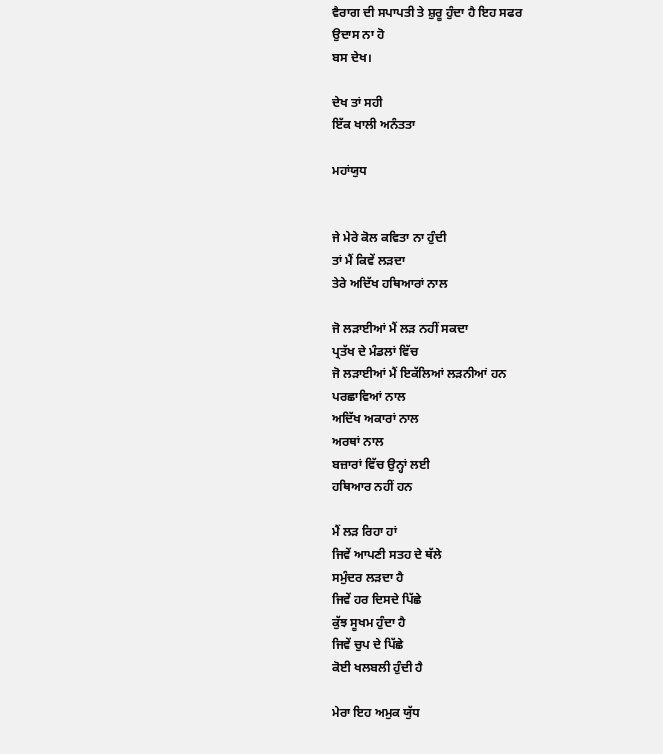ਵੈਰਾਗ ਦੀ ਸਪਾਪਤੀ ਤੇ ਸ਼ੁਰੂ ਹੁੰਦਾ ਹੈ ਇਹ ਸਫਰ
ਉਦਾਸ ਨਾ ਹੋ
ਬਸ ਦੇਖ।

ਦੇਖ ਤਾਂ ਸਹੀ
ਇੱਕ ਖਾਲੀ ਅਨੰਤਤਾ

ਮਹਾਂਯੁਧ


ਜੇ ਮੇਰੇ ਕੋਲ ਕਵਿਤਾ ਨਾ ਹੁੰਦੀ
ਤਾਂ ਮੈਂ ਕਿਵੇਂ ਲੜਦਾ
ਤੇਰੇ ਅਦਿੱਖ ਹਥਿਆਰਾਂ ਨਾਲ

ਜੋ ਲੜਾਈਆਂ ਮੈਂ ਲੜ ਨਹੀਂ ਸਕਦਾ
ਪ੍ਰਤੱਖ ਦੇ ਮੰਡਲਾਂ ਵਿੱਚ
ਜੋ ਲੜਾਈਆਂ ਮੈਂ ਇਕੱਲਿਆਂ ਲੜਨੀਆਂ ਹਨ
ਪਰਛਾਵਿਆਂ ਨਾਲ
ਅਦਿੱਖ ਅਕਾਰਾਂ ਨਾਲ
ਅਰਥਾਂ ਨਾਲ
ਬਜ਼ਾਰਾਂ ਵਿੱਚ ਉਨ੍ਹਾਂ ਲਈ
ਹਥਿਆਰ ਨਹੀਂ ਹਨ

ਮੈਂ ਲੜ ਰਿਹਾ ਹਾਂ
ਜਿਵੇਂ ਆਪਣੀ ਸਤਹ ਦੇ ਥੱਲੇ
ਸਮੁੰਦਰ ਲੜਦਾ ਹੈ
ਜਿਵੇਂ ਹਰ ਦਿਸਦੇ ਪਿੱਛੇ
ਕੁੱਝ ਸੂਖਮ ਹੁੰਦਾ ਹੈ
ਜਿਵੇਂ ਚੁਪ ਦੇ ਪਿੱਛੇ
ਕੋਈ ਖਲਬਲੀ ਹੁੰਦੀ ਹੈ

ਮੇਰਾ ਇਹ ਅਮੁਕ ਯੁੱਧ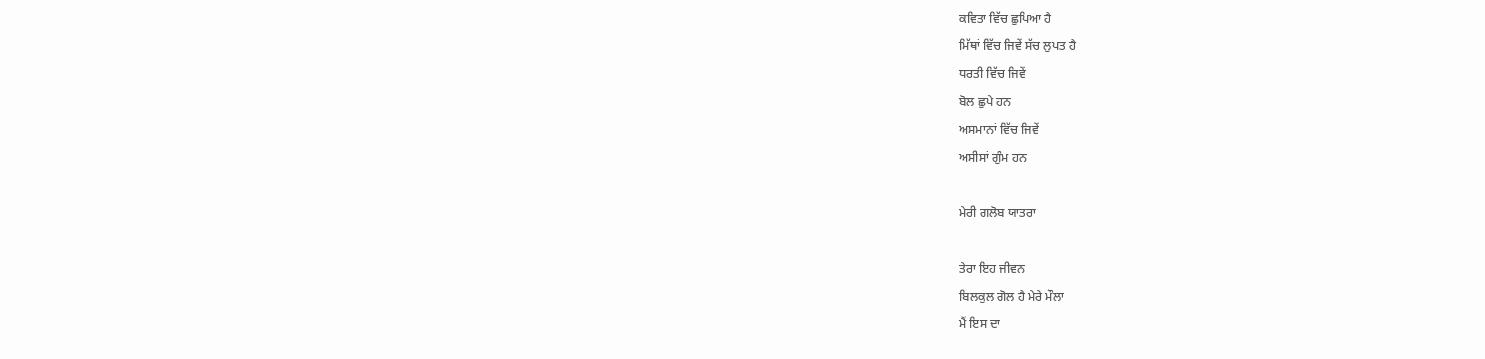ਕਵਿਤਾ ਵਿੱਚ ਛੁਪਿਆ ਹੈ
ਮਿੱਥਾਂ ਵਿੱਚ ਜਿਵੇਂ ਸੱਚ ਲੁਪਤ ਹੈ
ਧਰਤੀ ਵਿੱਚ ਜਿਵੇਂ
ਬੋਲ ਛੁਪੇ ਹਨ
ਅਸਮਾਨਾਂ ਵਿੱਚ ਜਿਵੇਂ
ਅਸੀਸਾਂ ਗੁੰਮ ਹਨ

ਮੇਰੀ ਗਲੋਬ ਯਾਤਰਾ

ਤੇਰਾ ਇਹ ਜੀਵਨ
ਬਿਲਕੁਲ ਗੋਲ ਹੈ ਮੇਰੇ ਮੌਲਾ
ਮੈਂ ਇਸ ਦਾ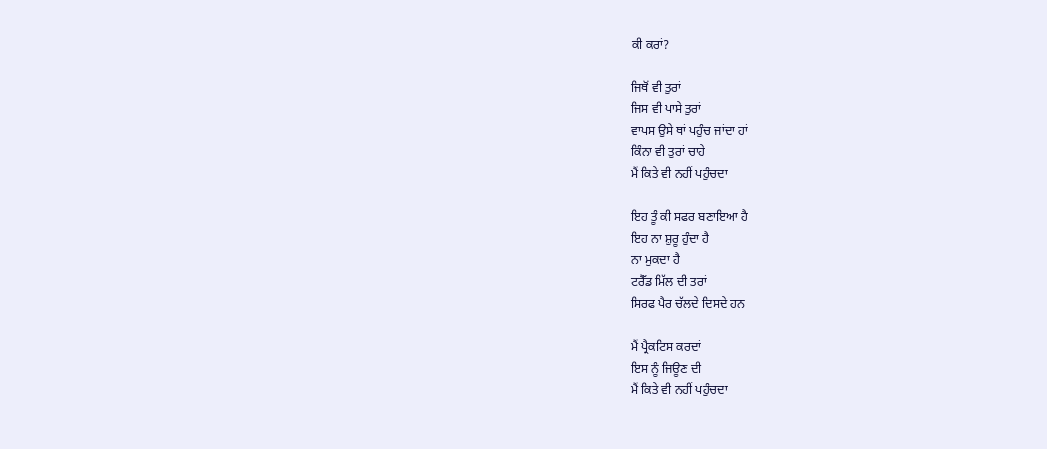ਕੀ ਕਰਾਂ?

ਜਿਥੋਂ ਵੀ ਤੁਰਾਂ
ਜਿਸ ਵੀ ਪਾਸੇ ਤੁਰਾਂ
ਵਾਪਸ ਉਸੇ ਥਾਂ ਪਹੁੰਚ ਜਾਂਦਾ ਹਾਂ
ਕਿੰਨਾ ਵੀ ਤੁਰਾਂ ਚਾਹੇ
ਮੈਂ ਕਿਤੇ ਵੀ ਨਹੀਂ ਪਹੁੰਚਦਾ

ਇਹ ਤੂੰ ਕੀ ਸਫਰ ਬਣਾਇਆ ਹੈ
ਇਹ ਨਾ ਸ਼ੁਰੂ ਹੁੰਦਾ ਹੈ
ਨਾ ਮੁਕਦਾ ਹੈ
ਟਰੈੱਡ ਮਿੱਲ ਦੀ ਤਰਾਂ
ਸਿਰਫ ਪੈਰ ਚੱਲਦੇ ਦਿਸਦੇ ਹਨ

ਮੈਂ ਪ੍ਰੈਕਟਿਸ ਕਰਦਾਂ
ਇਸ ਨੂੰ ਜਿਊਣ ਦੀ
ਮੈਂ ਕਿਤੇ ਵੀ ਨਹੀਂ ਪਹੁੰਚਦਾ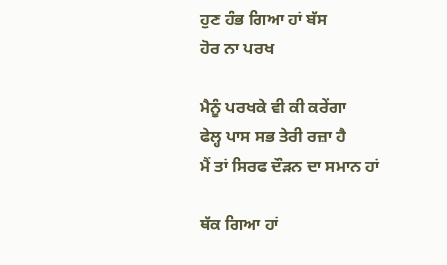ਹੁਣ ਹੰਭ ਗਿਆ ਹਾਂ ਬੱਸ
ਹੋਰ ਨਾ ਪਰਖ

ਮੈਨੂੰ ਪਰਖਕੇ ਵੀ ਕੀ ਕਰੇਂਗਾ
ਫੇਲ੍ਹ ਪਾਸ ਸਭ ਤੇਰੀ ਰਜ਼ਾ ਹੈ
ਮੈਂ ਤਾਂ ਸਿਰਫ ਦੌੜਨ ਦਾ ਸਮਾਨ ਹਾਂ

ਥੱਕ ਗਿਆ ਹਾਂ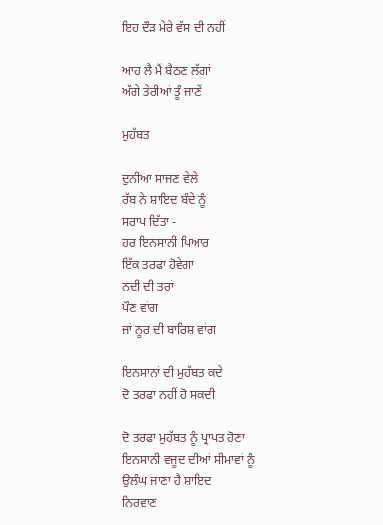ਇਹ ਦੌੜ ਮੇਰੇ ਵੱਸ ਦੀ ਨਹੀਂ

ਆਹ ਲੈ ਮੈਂ ਬੈਠਣ ਲੱਗਾਂ
ਅੱਗੇ ਤੇਰੀਆਂ ਤੂੰ ਜਾਣੇਂ

ਮੁਹੱਬਤ

ਦੁਨੀਆ ਸਾਜਣ ਵੇਲੇ
ਰੱਬ ਨੇ ਸ਼ਾਇਦ ਬੰਦੇ ਨੂੰ
ਸਰਾਪ ਦਿੱਤਾ -
ਹਰ ਇਨਸਾਨੀ ਪਿਆਰ
ਇੱਕ ਤਰਫਾ ਹੋਵੇਗਾ
ਨਦੀ ਦੀ ਤਰਾਂ
ਪੌਣ ਵਾਂਗ
ਜਾਂ ਨੂਰ ਦੀ ਬਾਰਿਸ਼ ਵਾਂਗ

ਇਨਸਾਨਾਂ ਦੀ ਮੁਹੱਬਤ ਕਦੇ
ਦੋ ਤਰਫਾ ਨਹੀਂ ਹੋ ਸਕਦੀ

ਦੋ ਤਰਫਾ ਮੁਹੱਬਤ ਨੂੰ ਪ੍ਰਾਪਤ ਹੋਣਾ
ਇਨਸਾਨੀ ਵਜੂਦ ਦੀਆਂ ਸੀਮਾਵਾਂ ਨੂੰ
ਉਲੰਘ ਜਾਣਾ ਹੈ ਸ਼ਾਇਦ
ਨਿਰਵਾਣ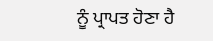ਨੂੰ ਪ੍ਰਾਪਤ ਹੋਣਾ ਹੈ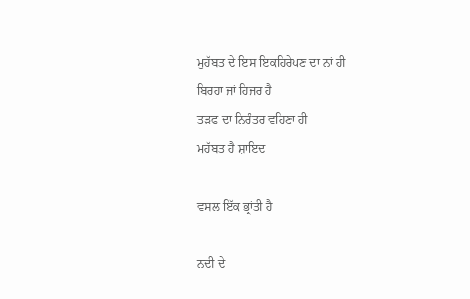ਮੁਹੱਬਤ ਦੇ ਇਸ ਇਕਹਿਰੇਪਣ ਦਾ ਨਾਂ ਹੀ
ਬਿਰਹਾ ਜਾਂ ਹਿਜਰ ਹੈ
ਤੜਫ ਦਾ ਨਿਰੰਤਰ ਵਹਿਣਾ ਹੀ
ਮਹੱਬਤ ਹੈ ਸ਼ਾਇਦ

ਵਸਲ ਇੱਕ ਭ੍ਰਾਂਤੀ ਹੈ

ਨਦੀ ਦੇ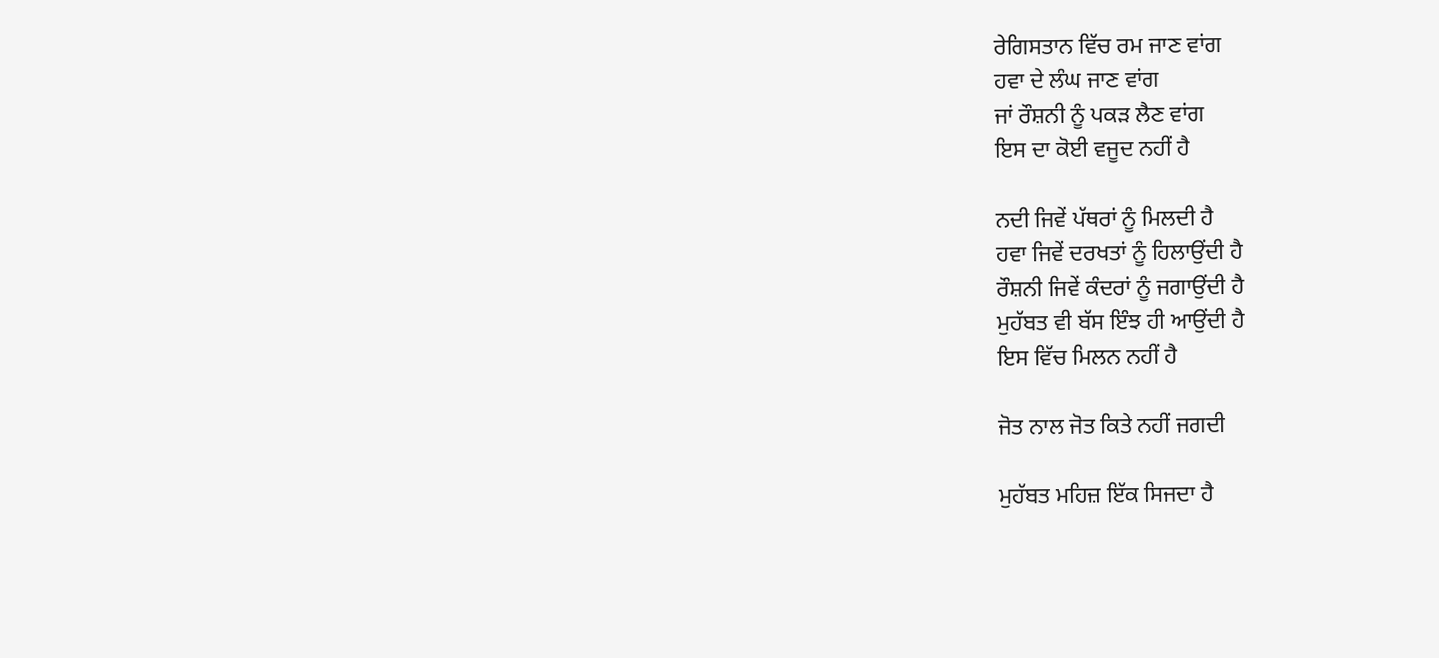ਰੇਗਿਸਤਾਨ ਵਿੱਚ ਰਮ ਜਾਣ ਵਾਂਗ
ਹਵਾ ਦੇ ਲੰਘ ਜਾਣ ਵਾਂਗ
ਜਾਂ ਰੌਸ਼ਨੀ ਨੂੰ ਪਕੜ ਲੈਣ ਵਾਂਗ
ਇਸ ਦਾ ਕੋਈ ਵਜੂਦ ਨਹੀਂ ਹੈ

ਨਦੀ ਜਿਵੇਂ ਪੱਥਰਾਂ ਨੂੰ ਮਿਲਦੀ ਹੈ
ਹਵਾ ਜਿਵੇਂ ਦਰਖਤਾਂ ਨੂੰ ਹਿਲਾਉਂਦੀ ਹੈ
ਰੌਸ਼ਨੀ ਜਿਵੇਂ ਕੰਦਰਾਂ ਨੂੰ ਜਗਾਉਂਦੀ ਹੈ
ਮੁਹੱਬਤ ਵੀ ਬੱਸ ਇੰਝ ਹੀ ਆਉਂਦੀ ਹੈ
ਇਸ ਵਿੱਚ ਮਿਲਨ ਨਹੀਂ ਹੈ

ਜੋਤ ਨਾਲ ਜੋਤ ਕਿਤੇ ਨਹੀਂ ਜਗਦੀ

ਮੁਹੱਬਤ ਮਹਿਜ਼ ਇੱਕ ਸਿਜਦਾ ਹੈ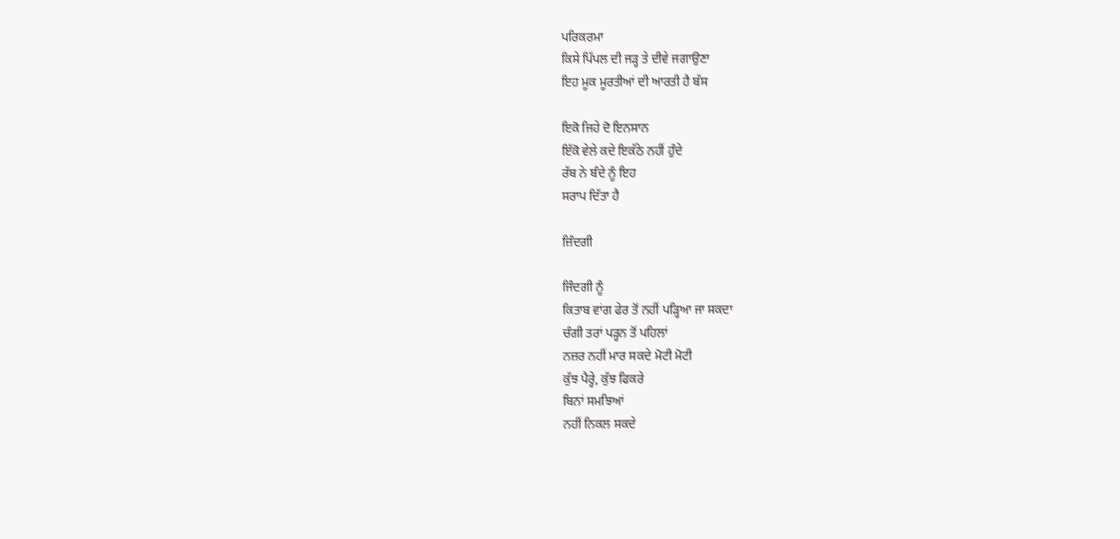ਪਰਿਕਰਮਾ
ਕਿਸੇ ਪਿੱਪਲ ਦੀ ਜੜ੍ਹ ਤੇ ਦੀਵੇ ਜਗਾਉਣਾ
ਇਹ ਮੂਕ ਮੂਰਤੀਆਂ ਦੀ ਆਰਤੀ ਹੈ ਬੱਸ

ਇਕੋ ਜਿਹੇ ਦੋ ਇਨਸਾਨ
ਇੱਕੋ ਵੇਲੇ ਕਦੇ ਇਕੱਠੇ ਨਹੀਂ ਹੁੰਦੇ
ਰੱਬ ਨੇ ਬੰਦੇ ਨੂੰ ਇਹ
ਸਰਾਪ ਦਿੱਤਾ ਹੈ

ਜ਼ਿੰਦਗੀ

ਜਿੰਦਗੀ ਨੂੰ
ਕਿਤਾਬ ਵਾਂਗ ਫੇਰ ਤੋਂ ਨਹੀਂ ਪੜ੍ਹਿਆ ਜਾ ਸਕਦਾ
ਚੰਗੀ ਤਰਾਂ ਪੜ੍ਹਨ ਤੋਂ ਪਹਿਲਾਂ
ਨਜ਼ਰ ਨਹੀਂ ਮਾਰ ਸਕਦੇ ਮੋਟੀ ਮੋਟੀ
ਕੁੱਝ ਪੈਰ੍ਹੇ, ਕੁੱਝ ਫਿਕਰੇ
ਬਿਨਾਂ ਸਮਝਿਆਂ
ਨਹੀਂ ਨਿਕਲ ਸਕਦੇ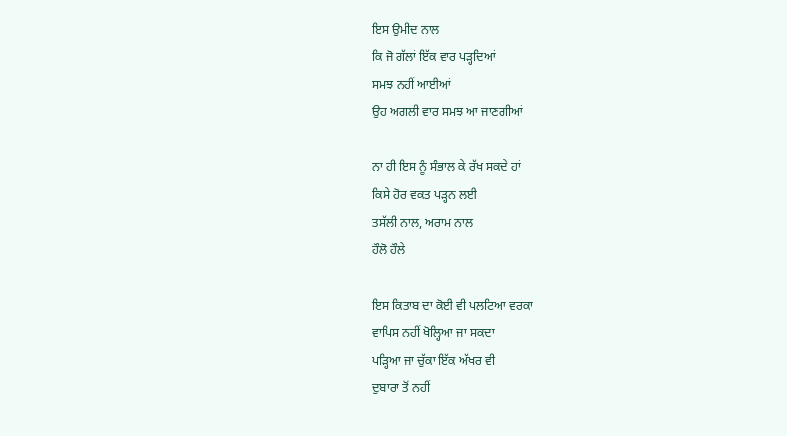ਇਸ ਉਮੀਦ ਨਾਲ
ਕਿ ਜੋ ਗੱਲਾਂ ਇੱਕ ਵਾਰ ਪੜ੍ਹਦਿਆਂ
ਸਮਝ ਨਹੀਂ ਆਈਆਂ
ਉਹ ਅਗਲੀ ਵਾਰ ਸਮਝ ਆ ਜਾਣਗੀਆਂ

ਨਾ ਹੀ ਇਸ ਨੂੰ ਸੰਭਾਲ ਕੇ ਰੱਖ ਸਕਦੇ ਹਾਂ
ਕਿਸੇ ਹੋਰ ਵਕਤ ਪੜ੍ਹਨ ਲਈ
ਤਸੱਲੀ ਨਾਲ, ਅਰਾਮ ਨਾਲ
ਹੌਲੋ ਹੌਲੇ

ਇਸ ਕਿਤਾਬ ਦਾ ਕੋਈ ਵੀ ਪਲਟਿਆ ਵਰਕਾ
ਵਾਪਿਸ ਨਹੀਂ ਖੋਲ੍ਹਿਆ ਜਾ ਸਕਦਾ
ਪੜ੍ਹਿਆ ਜਾ ਚੁੱਕਾ ਇੱਕ ਅੱਖਰ ਵੀ
ਦੁਬਾਰਾ ਤੋਂ ਨਹੀਂ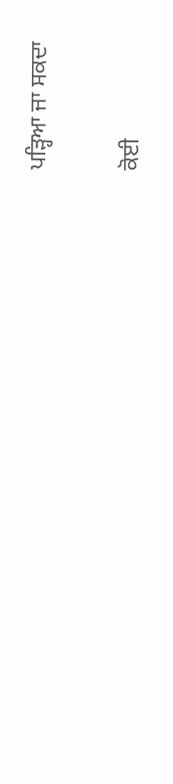ਪੜ੍ਹਿਆ ਜਾ ਸਕਦਾ

ਕੋਈ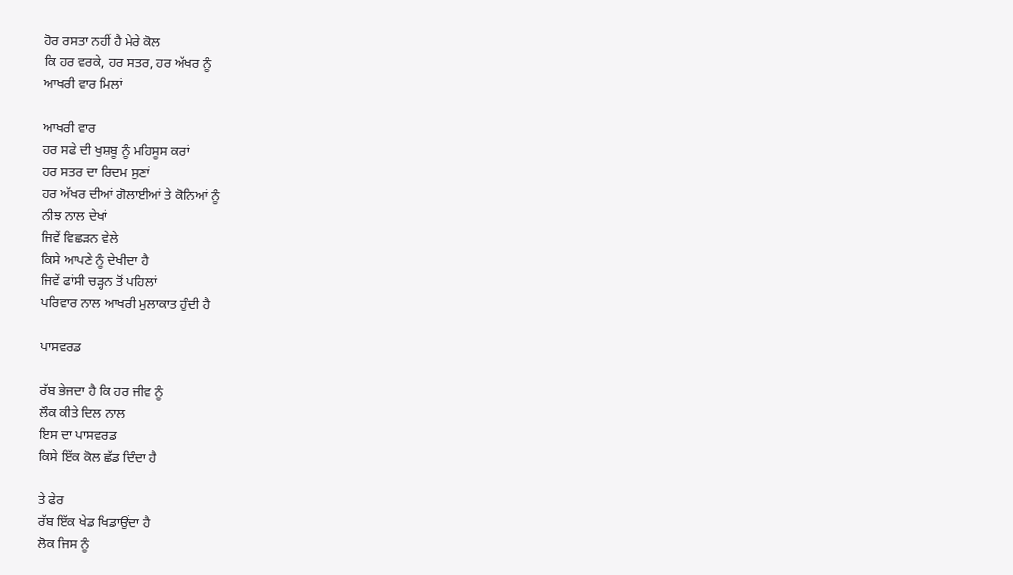ਹੋਰ ਰਸਤਾ ਨਹੀਂ ਹੈ ਮੇਰੇ ਕੋਲ
ਕਿ ਹਰ ਵਰਕੇ, ਹਰ ਸਤਰ, ਹਰ ਅੱਖਰ ਨੂੰ
ਆਖਰੀ ਵਾਰ ਮਿਲਾਂ

ਆਖਰੀ ਵਾਰ
ਹਰ ਸਫੇ ਦੀ ਖੁਸ਼ਬੂ ਨੂੰ ਮਹਿਸੂਸ ਕਰਾਂ
ਹਰ ਸਤਰ ਦਾ ਰਿਦਮ ਸੁਣਾਂ
ਹਰ ਅੱਖਰ ਦੀਆਂ ਗੋਲਾਈਆਂ ਤੇ ਕੋਨਿਆਂ ਨੂੰ
ਨੀਝ ਨਾਲ ਦੇਖਾਂ
ਜਿਵੇਂ ਵਿਛੜਨ ਵੇਲੇ
ਕਿਸੇ ਆਪਣੇ ਨੂੰ ਦੇਖੀਦਾ ਹੈ
ਜਿਵੇਂ ਫਾਂਸੀ ਚੜ੍ਹਨ ਤੋਂ ਪਹਿਲਾਂ
ਪਰਿਵਾਰ ਨਾਲ ਆਖਰੀ ਮੁਲਾਕਾਤ ਹੁੰਦੀ ਹੈ

ਪਾਸਵਰਡ

ਰੱਬ ਭੇਜਦਾ ਹੈ ਕਿ ਹਰ ਜੀਵ ਨੂੰ
ਲੌਕ ਕੀਤੇ ਦਿਲ ਨਾਲ
ਇਸ ਦਾ ਪਾਸਵਰਡ
ਕਿਸੇ ਇੱਕ ਕੋਲ ਛੱਡ ਦਿੰਦਾ ਹੈ

ਤੇ ਫੇਰ
ਰੱਬ ਇੱਕ ਖੇਡ ਖਿਡਾਉਂਦਾ ਹੈ
ਲੋਕ ਜਿਸ ਨੂੰ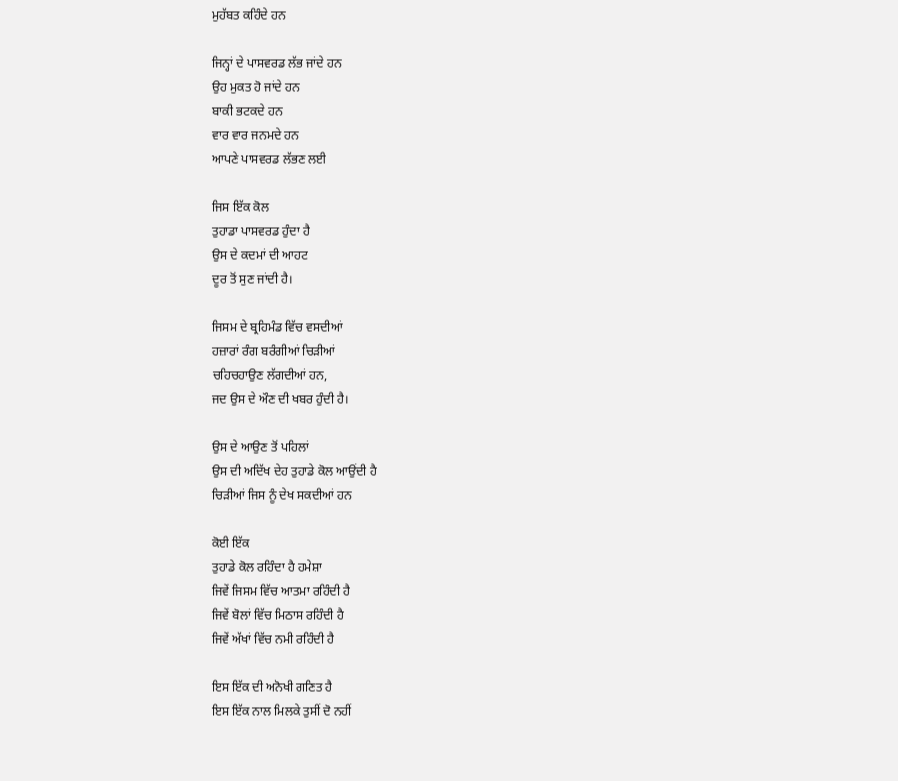ਮੁਹੱਬਤ ਕਹਿੰਦੇ ਹਨ

ਜਿਨ੍ਹਾਂ ਦੇ ਪਾਸਵਰਡ ਲੱਭ ਜਾਂਦੇ ਹਨ
ਉਹ ਮੁਕਤ ਹੋ ਜਾਂਦੇ ਹਨ
ਬਾਕੀ ਭਟਕਦੇ ਹਨ
ਵਾਰ ਵਾਰ ਜਨਮਦੇ ਹਨ
ਆਪਣੇ ਪਾਸਵਰਡ ਲੱਭਣ ਲਈ

ਜਿਸ ਇੱਕ ਕੋਲ
ਤੁਹਾਡਾ ਪਾਸਵਰਡ ਹੁੰਦਾ ਹੈ
ਉਸ ਦੇ ਕਦਮਾਂ ਦੀ ਆਹਟ
ਦੂਰ ਤੋਂ ਸੁਣ ਜਾਂਦੀ ਹੈ।

ਜਿਸਮ ਦੇ ਬ੍ਰਹਿਮੰਡ ਵਿੱਚ ਵਸਦੀਆਂ
ਹਜ਼ਾਰਾਂ ਰੰਗ ਬਰੰਗੀਆਂ ਚਿੜੀਆਂ
ਚਹਿਚਹਾਉਣ ਲੱਗਦੀਆਂ ਹਨ,
ਜਦ ਉਸ ਦੇ ਔਣ ਦੀ ਖਬਰ ਹੁੰਦੀ ਹੈ।

ਉਸ ਦੇ ਆਉਣ ਤੋਂ ਪਹਿਲਾਂ
ਉਸ ਦੀ ਅਦਿੱਖ ਦੇਹ ਤੁਹਾਡੇ ਕੋਲ ਆਉਂਦੀ ਹੈ
ਚਿੜੀਆਂ ਜਿਸ ਨੂੰ ਦੇਖ ਸਕਦੀਆਂ ਹਨ

ਕੋਈ ਇੱਕ
ਤੁਹਾਡੇ ਕੋਲ ਰਹਿੰਦਾ ਹੈ ਹਮੇਸ਼ਾ
ਜਿਵੇਂ ਜਿਸਮ ਵਿੱਚ ਆਤਮਾ ਰਹਿੰਦੀ ਹੈ
ਜਿਵੇਂ ਬੋਲਾਂ ਵਿੱਚ ਮਿਠਾਸ ਰਹਿੰਦੀ ਹੈ
ਜਿਵੇਂ ਅੱਖਾਂ ਵਿੱਚ ਨਮੀ ਰਹਿੰਦੀ ਹੈ

ਇਸ ਇੱਕ ਦੀ ਅਨੋਖੀ ਗਣਿਤ ਹੈ
ਇਸ ਇੱਕ ਨਾਲ ਮਿਲਕੇ ਤੁਸੀਂ ਦੋ ਨਹੀਂ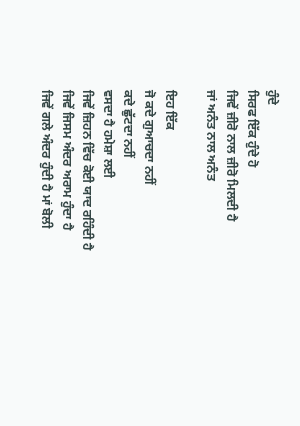ਹੁੰਦੇ
ਸਿਰਫ ਇੱਕ ਹੁੰਦੇ ਹੋ
ਜਿਵੇਂ ਜ਼ੀਰੋ ਨਾਲ ਜ਼ੀਰੋ ਮਿਲਦੀ ਹੈ
ਜਾਂ ਅਨੰਤ ਨਾਲ ਅਨੰਤ

ਇਹ ਇੱਕ
ਜੋ ਕਦੇ ਗੁਆਚਦਾ ਨਹੀਂ
ਕਦੇ ਛੁੱਟਦਾ ਨਹੀਂ
ਵਸਦਾ ਹੈ ਹਮੇਸ਼ਾ ਲਈ
ਜਿਵੇਂ ਜ਼ਿਹਨ ਵਿੱਚ ਕੋਈ ਯਾਦ ਰਹਿੰਦੀ ਹੈ
ਜਿਵੇਂ ਜਿਸਮ ਅੰਦਰ ਅਰਾਮ ਹੁੰਦਾ ਹੈ
ਜਿਵੇਂ ਗਲੇ ਅੰਦਰ ਹੁੰਦੀ ਹੈ ਮਾਂ ਬੋਲੀ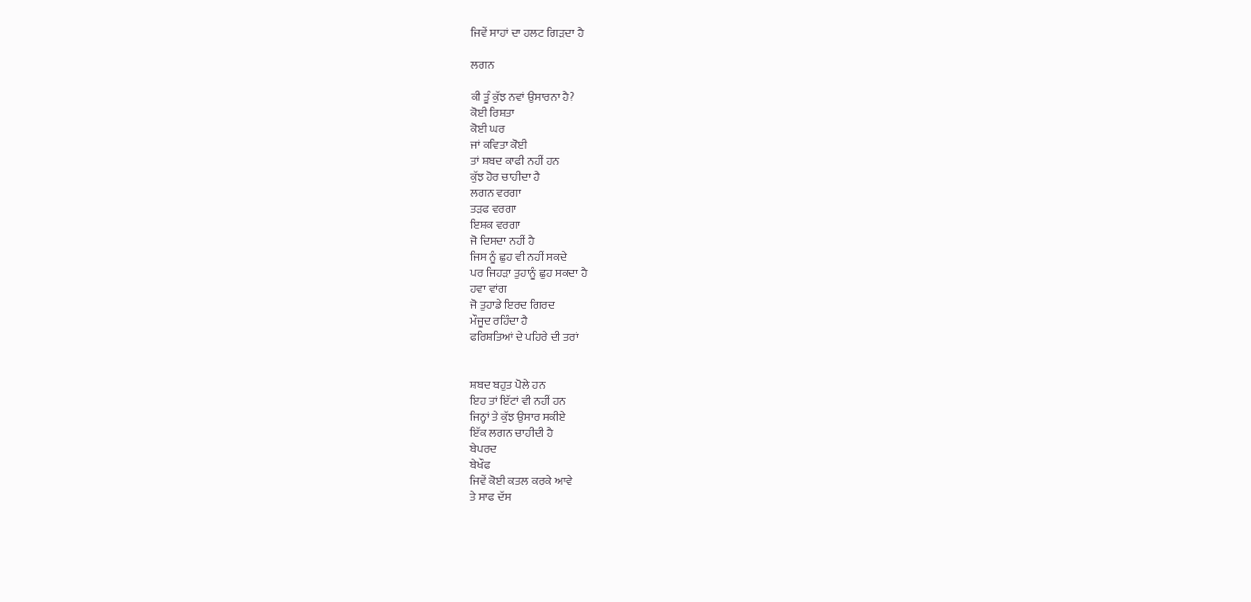ਜਿਵੇਂ ਸਾਹਾਂ ਦਾ ਹਲਟ ਗਿੜਦਾ ਹੈ

ਲਗਨ

ਕੀ ਤੂੰ ਕੁੱਝ ਨਵਾਂ ਉਸਾਰਨਾ ਹੈ?
ਕੋਈ ਰਿਸ਼ਤਾ
ਕੋਈ ਘਰ
ਜਾਂ ਕਵਿਤਾ ਕੋਈ
ਤਾਂ ਸ਼ਬਦ ਕਾਫੀ ਨਹੀਂ ਹਨ
ਕੁੱਝ ਹੋਰ ਚਾਹੀਦਾ ਹੈ
ਲਗਨ ਵਰਗਾ
ਤੜਫ ਵਰਗਾ
ਇਸ਼ਕ ਵਰਗਾ
ਜੋ ਦਿਸਦਾ ਨਹੀਂ ਹੈ
ਜਿਸ ਨੂੰ ਛੁਹ ਵੀ ਨਹੀਂ ਸਕਦੇ
ਪਰ ਜਿਹੜਾ ਤੁਹਾਨੂੰ ਛੁਹ ਸਕਦਾ ਹੈ
ਹਵਾ ਵਾਂਗ
ਜੋ ਤੁਹਾਡੇ ਇਰਦ ਗਿਰਦ
ਮੌਜੂਦ ਰਹਿੰਦਾ ਹੈ
ਫਰਿਸ਼ਤਿਆਂ ਦੇ ਪਹਿਰੇ ਦੀ ਤਰਾਂ


ਸ਼ਬਦ ਬਹੁਤ ਪੋਲੇ ਹਨ
ਇਹ ਤਾਂ ਇੱਟਾਂ ਵੀ ਨਹੀਂ ਹਨ
ਜਿਨ੍ਹਾਂ ਤੇ ਕੁੱਝ ਉਸਾਰ ਸਕੀਏ
ਇੱਕ ਲਗਨ ਚਾਹੀਦੀ ਹੈ
ਬੇਪਰਦ
ਬੇਖੌਫ
ਜਿਵੇਂ ਕੋਈ ਕਤਲ ਕਰਕੇ ਆਵੇ
ਤੇ ਸਾਫ ਦੱਸ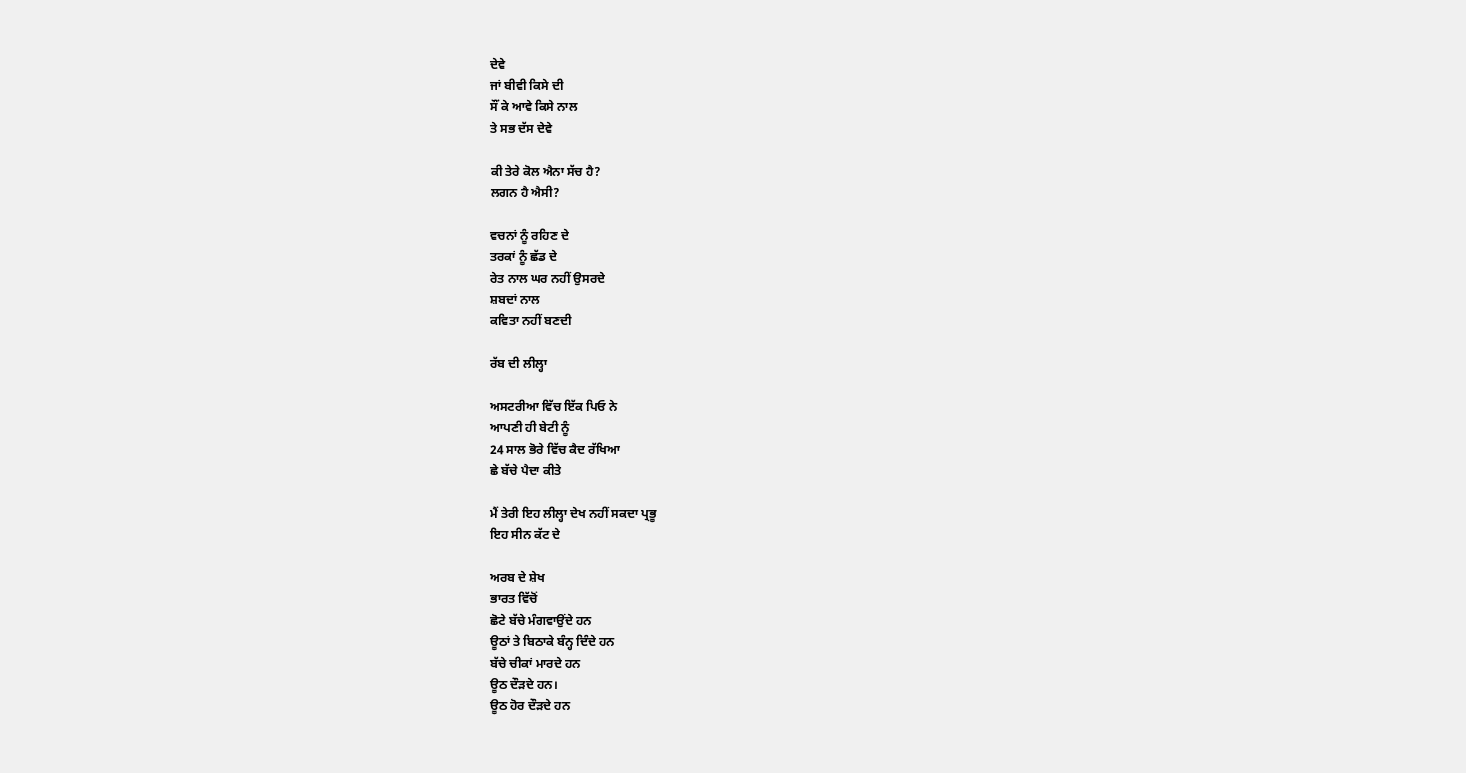ਦੇਵੇ
ਜਾਂ ਬੀਵੀ ਕਿਸੇ ਦੀ
ਸੌਂ ਕੇ ਆਵੇ ਕਿਸੇ ਨਾਲ
ਤੇ ਸਭ ਦੱਸ ਦੇਵੇ

ਕੀ ਤੇਰੇ ਕੋਲ ਐਨਾ ਸੱਚ ਹੈ?
ਲਗਨ ਹੈ ਐਸੀ?

ਵਚਨਾਂ ਨੂੰ ਰਹਿਣ ਦੇ
ਤਰਕਾਂ ਨੂੰ ਛੱਡ ਦੇ
ਰੇਤ ਨਾਲ ਘਰ ਨਹੀਂ ਉਸਰਦੇ
ਸ਼ਬਦਾਂ ਨਾਲ
ਕਵਿਤਾ ਨਹੀਂ ਬਣਦੀ

ਰੱਬ ਦੀ ਲੀਲ੍ਹਾ

ਅਸਟਰੀਆ ਵਿੱਚ ਇੱਕ ਪਿਓ ਨੇ
ਆਪਣੀ ਹੀ ਬੇਟੀ ਨੂੰ
24 ਸਾਲ ਭੋਰੇ ਵਿੱਚ ਕੈਦ ਰੱਖਿਆ
ਛੇ ਬੱਚੇ ਪੈਦਾ ਕੀਤੇ

ਮੈਂ ਤੇਰੀ ਇਹ ਲੀਲ੍ਹਾ ਦੇਖ ਨਹੀਂ ਸਕਦਾ ਪ੍ਰਭੂ
ਇਹ ਸੀਨ ਕੱਟ ਦੇ

ਅਰਬ ਦੇ ਸ਼ੇਖ
ਭਾਰਤ ਵਿੱਚੋਂ
ਛੋਟੇ ਬੱਚੇ ਮੰਗਵਾਉਂਦੇ ਹਨ
ਊਠਾਂ ਤੇ ਬਿਠਾਕੇ ਬੰਨ੍ਹ ਦਿੰਦੇ ਹਨ
ਬੱਚੇ ਚੀਕਾਂ ਮਾਰਦੇ ਹਨ
ਊਠ ਦੌੜਦੇ ਹਨ।
ਊਠ ਹੋਰ ਦੌੜਦੇ ਹਨ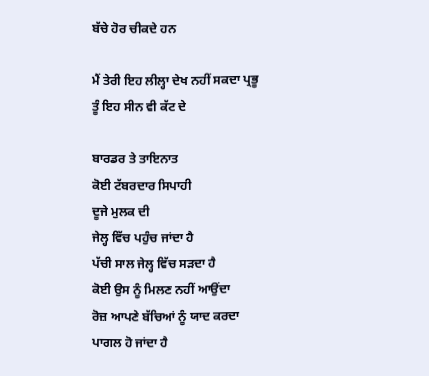ਬੱਚੇ ਹੋਰ ਚੀਕਦੇ ਹਨ

ਮੈਂ ਤੇਰੀ ਇਹ ਲੀਲ੍ਹਾ ਦੇਖ ਨਹੀਂ ਸਕਦਾ ਪ੍ਰਭੂ
ਤੂੰ ਇਹ ਸੀਨ ਵੀ ਕੱਟ ਦੇ

ਬਾਰਡਰ ਤੇ ਤਾਇਨਾਤ
ਕੋਈ ਟੱਬਰਦਾਰ ਸਿਪਾਹੀ
ਦੂਜੇ ਮੁਲਕ ਦੀ
ਜੇਲ੍ਹ ਵਿੱਚ ਪਹੁੰਚ ਜਾਂਦਾ ਹੈ
ਪੱਚੀ ਸਾਲ ਜੇਲ੍ਹ ਵਿੱਚ ਸੜਦਾ ਹੈ
ਕੋਈ ਉਸ ਨੂੰ ਮਿਲਣ ਨਹੀਂ ਆਉਂਦਾ
ਰੋਜ਼ ਆਪਣੇ ਬੱਚਿਆਂ ਨੂੰ ਯਾਦ ਕਰਦਾ
ਪਾਗਲ ਹੋ ਜਾਂਦਾ ਹੈ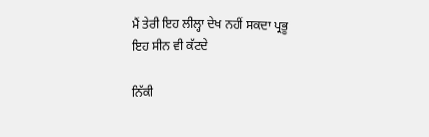ਮੈਂ ਤੇਰੀ ਇਹ ਲੀਲ੍ਹਾ ਦੇਖ ਨਹੀਂ ਸਕਦਾ ਪ੍ਰਭੂ
ਇਹ ਸੀਨ ਵੀ ਕੱਟਦੇ

ਨਿੱਕੀ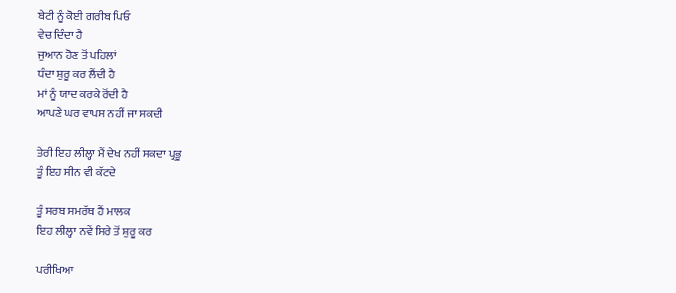ਬੇਟੀ ਨੂੰ ਕੋਈ ਗਰੀਬ ਪਿਓ
ਵੇਚ ਦਿੰਦਾ ਹੈ
ਜੁਆਨ ਹੋਣ ਤੋਂ ਪਹਿਲਾਂ
ਧੰਦਾ ਸ਼ੁਰੂ ਕਰ ਲੈਂਦੀ ਹੈ
ਮਾਂ ਨੂੰ ਯਾਦ ਕਰਕੇ ਰੋਂਦੀ ਹੈ
ਆਪਣੇ ਘਰ ਵਾਪਸ ਨਹੀਂ ਜਾ ਸਕਦੀ

ਤੇਰੀ ਇਹ ਲੀਲ੍ਹਾ ਮੈਂ ਦੇਖ ਨਹੀਂ ਸਕਦਾ ਪ੍ਰਭੂ
ਤੂੰ ਇਹ ਸੀਨ ਵੀ ਕੱਟਦੇ

ਤੂੰ ਸਰਬ ਸਮਰੱਥ ਹੈਂ ਮਾਲਕ
ਇਹ ਲੀਲ੍ਹਾ ਨਵੇਂ ਸਿਰੇ ਤੋਂ ਸ਼ੁਰੂ ਕਰ

ਪਰੀਖਿਆ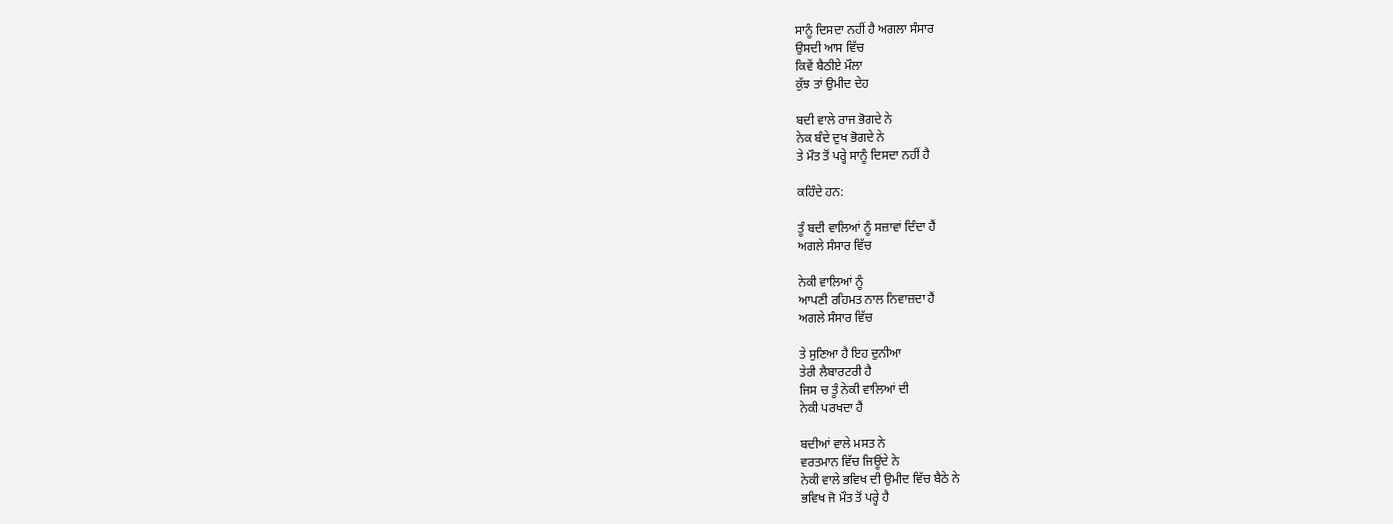ਸਾਨੂੰ ਦਿਸਦਾ ਨਹੀਂ ਹੈ ਅਗਲਾ ਸੰਸਾਰ
ਉਸਦੀ ਆਸ ਵਿੱਚ
ਕਿਵੇਂ ਬੈਠੀਏ ਮੌਲਾ
ਕੁੱਝ ਤਾਂ ਉਮੀਦ ਦੇਹ

ਬਦੀ ਵਾਲੇ ਰਾਜ ਭੋਗਦੇ ਨੇ
ਨੇਕ ਬੰਦੇ ਦੁਖ ਭੋਗਦੇ ਨੇ
ਤੇ ਮੌਤ ਤੋਂ ਪਰ੍ਹੇ ਸਾਨੂੰ ਦਿਸਦਾ ਨਹੀਂ ਹੈ

ਕਹਿੰਦੇ ਹਨ:

ਤੂੰ ਬਦੀ ਵਾਲਿਆਂ ਨੂੰ ਸਜ਼ਾਵਾਂ ਦਿੰਦਾ ਹੈਂ
ਅਗਲੇ ਸੰਸਾਰ ਵਿੱਚ

ਨੇਕੀ ਵਾਲਿਆਂ ਨੂੰ
ਆਪਣੀ ਰਹਿਮਤ ਨਾਲ ਨਿਵਾਜ਼ਦਾ ਹੈਂ
ਅਗਲੇ ਸੰਸਾਰ ਵਿੱਚ

ਤੇ ਸੁਣਿਆ ਹੈ ਇਹ ਦੁਨੀਆ
ਤੇਰੀ ਲੈਬਾਰਟਰੀ ਹੈ
ਜਿਸ ਚ ਤੂੰ ਨੇਕੀ ਵਾਲਿਆਂ ਦੀ
ਨੇਕੀ ਪਰਖਦਾ ਹੈਂ

ਬਦੀਆਂ ਵਾਲੇ ਮਸਤ ਨੇ
ਵਰਤਮਾਨ ਵਿੱਚ ਜਿਊਂਦੇ ਨੇ
ਨੇਕੀ ਵਾਲੇ ਭਵਿਖ ਦੀ ਉਮੀਦ ਵਿੱਚ ਬੈਠੇ ਨੇ
ਭਵਿਖ ਜੋ ਮੌਤ ਤੋਂ ਪਰ੍ਹੇ ਹੈ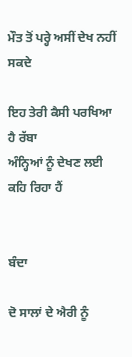ਮੌਤ ਤੋਂ ਪਰ੍ਹੇ ਅਸੀਂ ਦੇਖ ਨਹੀਂ ਸਕਦੇ

ਇਹ ਤੇਰੀ ਕੈਸੀ ਪਰਖਿਆ ਹੈ ਰੱਬਾ
ਅੰਨ੍ਹਿਆਂ ਨੂੰ ਦੇਖਣ ਲਈ ਕਹਿ ਰਿਹਾ ਹੈਂ


ਬੰਦਾ

ਦੋ ਸਾਲਾਂ ਦੇ ਐਰੀ ਨੂੰ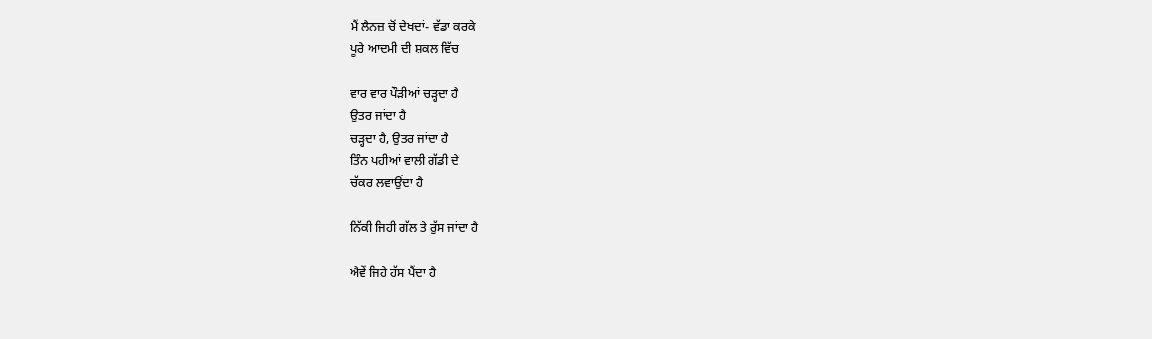ਮੈਂ ਲੈਨਜ਼ ਚੋਂ ਦੇਖਦਾਂ- ਵੱਡਾ ਕਰਕੇ
ਪੂਰੇ ਆਦਮੀ ਦੀ ਸ਼ਕਲ ਵਿੱਚ

ਵਾਰ ਵਾਰ ਪੌੜੀਆਂ ਚੜ੍ਹਦਾ ਹੈ
ਉਤਰ ਜਾਂਦਾ ਹੈ
ਚੜ੍ਹਦਾ ਹੈ, ਉਤਰ ਜਾਂਦਾ ਹੈ
ਤਿੰਨ ਪਹੀਆਂ ਵਾਲੀ ਗੱਡੀ ਦੇ
ਚੱਕਰ ਲਵਾਉਂਦਾ ਹੈ

ਨਿੱਕੀ ਜਿਹੀ ਗੱਲ ਤੇ ਰੁੱਸ ਜਾਂਦਾ ਹੈ

ਐਵੇਂ ਜਿਹੇ ਹੱਸ ਪੈਂਦਾ ਹੈ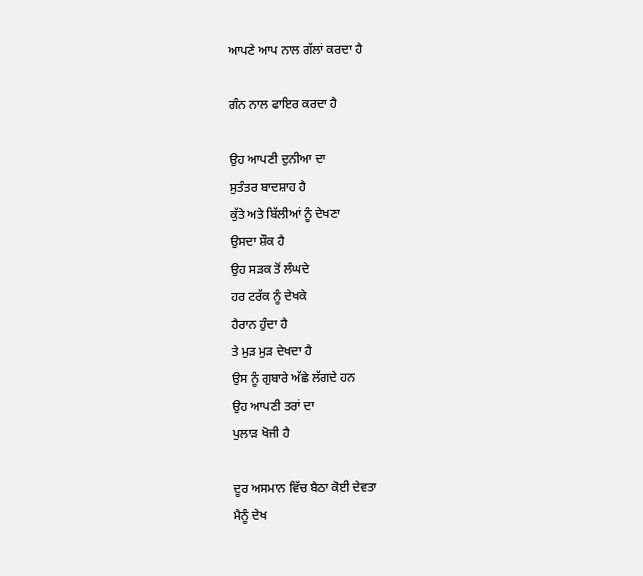ਆਪਣੇ ਆਪ ਨਾਲ ਗੱਲਾਂ ਕਰਦਾ ਹੈ

ਗੰਨ ਨਾਲ ਫਾਇਰ ਕਰਦਾ ਹੈ

ਉਹ ਆਪਣੀ ਦੁਨੀਆ ਦਾ
ਸੁਤੰਤਰ ਬਾਦਸ਼ਾਹ ਹੈ
ਕੁੱਤੇ ਅਤੇ ਬਿੱਲੀਆਂ ਨੂੰ ਦੇਖਣਾ
ਉਸਦਾ ਸ਼ੌਕ ਹੈ
ਉਹ ਸੜਕ ਤੋਂ ਲੰਘਦੇ
ਹਰ ਟਰੱਕ ਨੂੰ ਦੇਖਕੇ
ਹੈਰਾਨ ਹੁੰਦਾ ਹੈ
ਤੇ ਮੁੜ ਮੁੜ ਦੇਖਦਾ ਹੈ
ਉਸ ਨੂੰ ਗੁਬਾਰੇ ਅੱਛੇ ਲੱਗਦੇ ਹਨ
ਉਹ ਆਪਣੀ ਤਰਾਂ ਦਾ
ਪੁਲਾੜ ਖੋਜੀ ਹੈ

ਦੂਰ ਅਸਮਾਨ ਵਿੱਚ ਬੈਠਾ ਕੋਈ ਦੇਵਤਾ
ਮੈਨੂੰ ਦੇਖ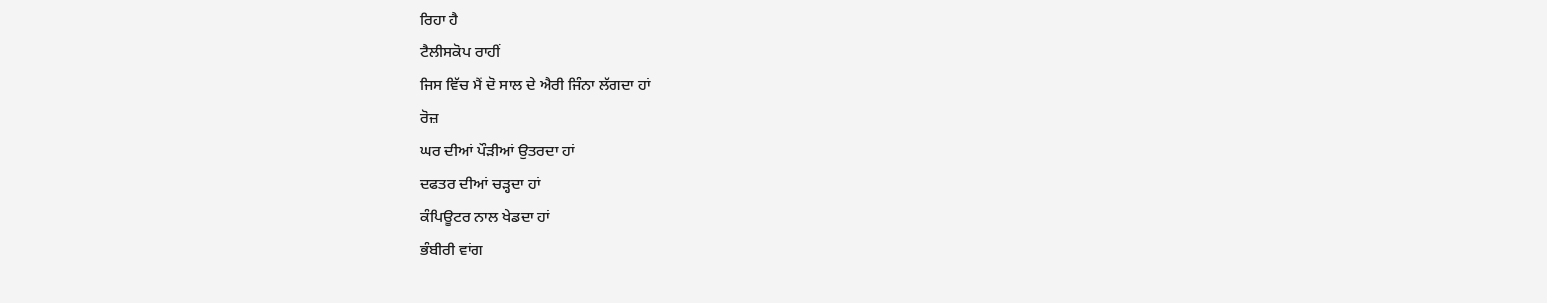ਰਿਹਾ ਹੈ
ਟੈਲੀਸਕੋਪ ਰਾਹੀਂ
ਜਿਸ ਵਿੱਚ ਮੈਂ ਦੋ ਸਾਲ ਦੇ ਐਰੀ ਜਿੰਨਾ ਲੱਗਦਾ ਹਾਂ
ਰੋਜ਼
ਘਰ ਦੀਆਂ ਪੌੜੀਆਂ ਉਤਰਦਾ ਹਾਂ
ਦਫਤਰ ਦੀਆਂ ਚੜ੍ਹਦਾ ਹਾਂ
ਕੰਪਿਊਟਰ ਨਾਲ ਖੇਡਦਾ ਹਾਂ
ਭੰਬੀਰੀ ਵਾਂਗ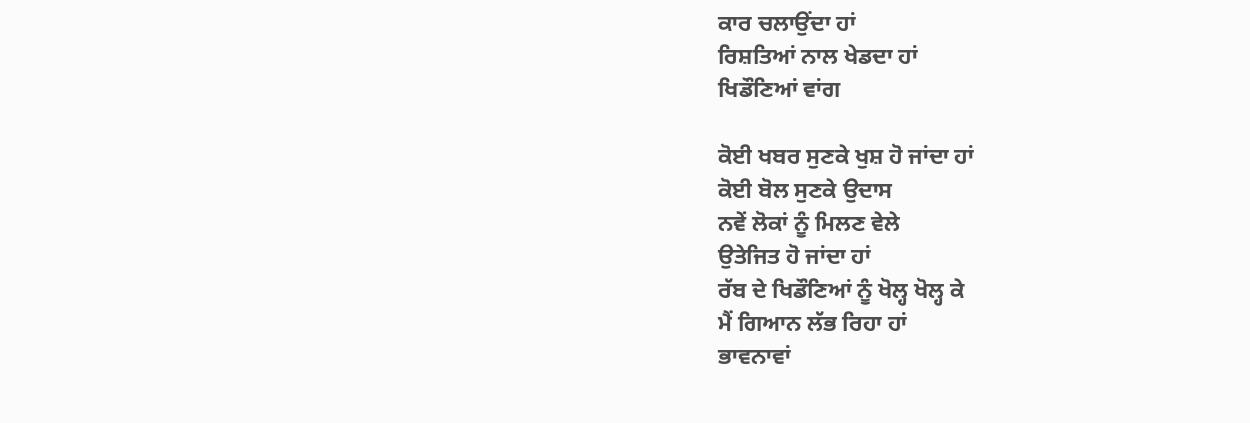ਕਾਰ ਚਲਾਉਂਦਾ ਹਾਂ
ਰਿਸ਼ਤਿਆਂ ਨਾਲ ਖੇਡਦਾ ਹਾਂ
ਖਿਡੌਣਿਆਂ ਵਾਂਗ

ਕੋਈ ਖਬਰ ਸੁਣਕੇ ਖੁਸ਼ ਹੋ ਜਾਂਦਾ ਹਾਂ
ਕੋਈ ਬੋਲ ਸੁਣਕੇ ਉਦਾਸ
ਨਵੇਂ ਲੋਕਾਂ ਨੂੰ ਮਿਲਣ ਵੇਲੇ
ਉਤੇਜਿਤ ਹੋ ਜਾਂਦਾ ਹਾਂ
ਰੱਬ ਦੇ ਖਿਡੌਣਿਆਂ ਨੂੰ ਖੋਲ੍ਹ ਖੋਲ੍ਹ ਕੇ
ਮੈਂ ਗਿਆਨ ਲੱਭ ਰਿਹਾ ਹਾਂ
ਭਾਵਨਾਵਾਂ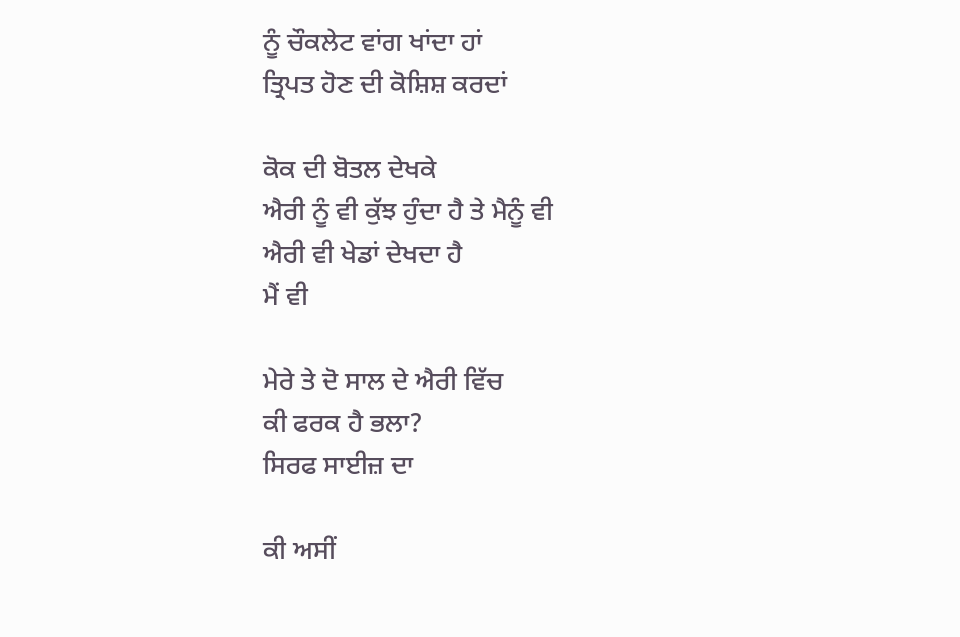ਨੂੰ ਚੌਕਲੇਟ ਵਾਂਗ ਖਾਂਦਾ ਹਾਂ
ਤ੍ਰਿਪਤ ਹੋਣ ਦੀ ਕੋਸ਼ਿਸ਼ ਕਰਦਾਂ

ਕੋਕ ਦੀ ਬੋਤਲ ਦੇਖਕੇ
ਐਰੀ ਨੂੰ ਵੀ ਕੁੱਝ ਹੁੰਦਾ ਹੈ ਤੇ ਮੈਨੂੰ ਵੀ
ਐਰੀ ਵੀ ਖੇਡਾਂ ਦੇਖਦਾ ਹੈ
ਮੈਂ ਵੀ

ਮੇਰੇ ਤੇ ਦੋ ਸਾਲ ਦੇ ਐਰੀ ਵਿੱਚ
ਕੀ ਫਰਕ ਹੈ ਭਲਾ?
ਸਿਰਫ ਸਾਈਜ਼ ਦਾ

ਕੀ ਅਸੀਂ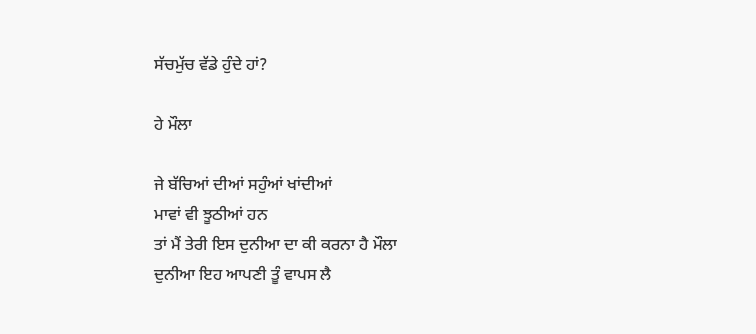ਸੱਚਮੁੱਚ ਵੱਡੇ ਹੁੰਦੇ ਹਾਂ?

ਹੇ ਮੌਲਾ

ਜੇ ਬੱਚਿਆਂ ਦੀਆਂ ਸਹੁੰਆਂ ਖਾਂਦੀਆਂ
ਮਾਵਾਂ ਵੀ ਝੂਠੀਆਂ ਹਨ
ਤਾਂ ਮੈਂ ਤੇਰੀ ਇਸ ਦੁਨੀਆ ਦਾ ਕੀ ਕਰਨਾ ਹੈ ਮੌਲਾ
ਦੁਨੀਆ ਇਹ ਆਪਣੀ ਤੂੰ ਵਾਪਸ ਲੈ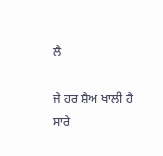ਲੈ

ਜੇ ਹਰ ਸ਼ੈਅ ਖਾਲੀ ਹੈ
ਸਾਰੇ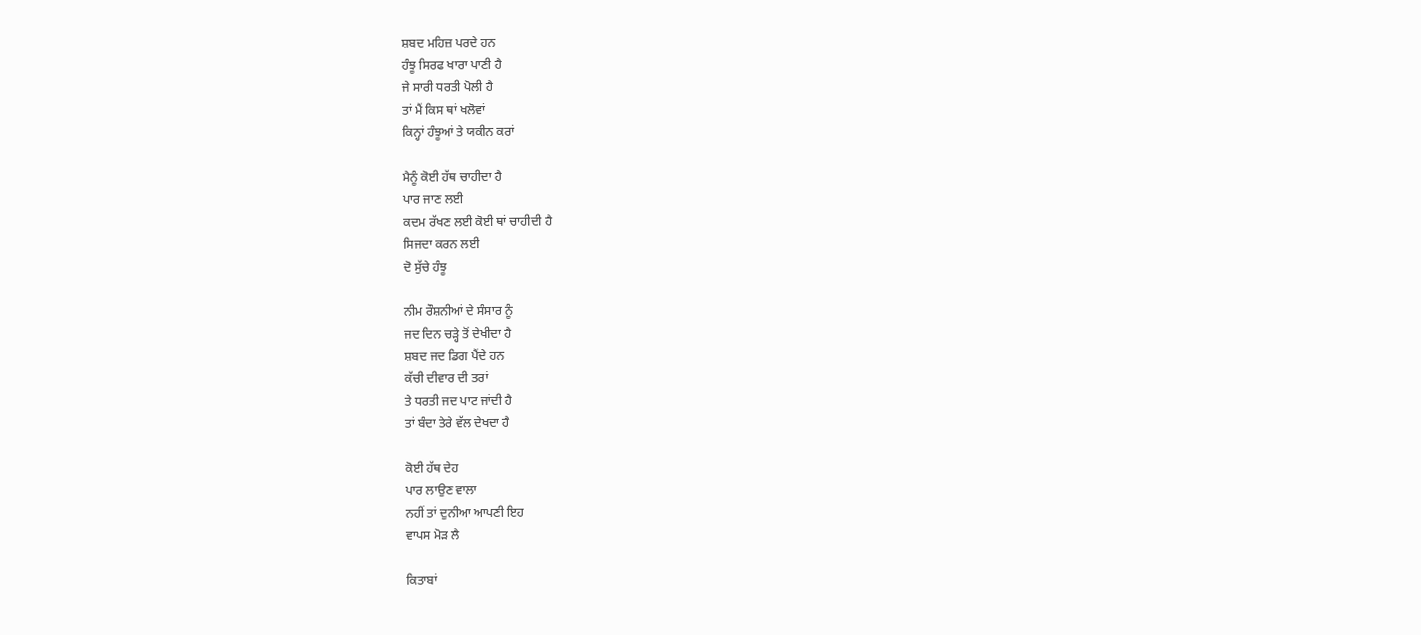ਸ਼ਬਦ ਮਹਿਜ਼ ਪਰਦੇ ਹਨ
ਹੰਝੂ ਸਿਰਫ ਖਾਰਾ ਪਾਣੀ ਹੈ
ਜੇ ਸਾਰੀ ਧਰਤੀ ਪੋਲੀ ਹੈ
ਤਾਂ ਮੈਂ ਕਿਸ ਥਾਂ ਖਲੋਵਾਂ
ਕਿਨ੍ਹਾਂ ਹੰਝੂਆਂ ਤੇ ਯਕੀਨ ਕਰਾਂ

ਮੈਨੂੰ ਕੋਈ ਹੱਥ ਚਾਹੀਦਾ ਹੈ
ਪਾਰ ਜਾਣ ਲਈ
ਕਦਮ ਰੱਖਣ ਲਈ ਕੋਈ ਥਾਂ ਚਾਹੀਦੀ ਹੈ
ਸਿਜਦਾ ਕਰਨ ਲਈ
ਦੋ ਸੁੱਚੇ ਹੰਝੂ

ਨੀਮ ਰੌਸ਼ਨੀਆਂ ਦੇ ਸੰਸਾਰ ਨੂੰ
ਜਦ ਦਿਨ ਚੜ੍ਹੇ ਤੋਂ ਦੇਖੀਦਾ ਹੈ
ਸ਼ਬਦ ਜਦ ਡਿਗ ਪੈਂਦੇ ਹਨ
ਕੱਚੀ ਦੀਵਾਰ ਦੀ ਤਰਾਂ
ਤੇ ਧਰਤੀ ਜਦ ਪਾਟ ਜਾਂਦੀ ਹੈ
ਤਾਂ ਬੰਦਾ ਤੇਰੇ ਵੱਲ ਦੇਖਦਾ ਹੈ

ਕੋਈ ਹੱਥ ਦੇਹ
ਪਾਰ ਲਾਉਣ ਵਾਲਾ
ਨਹੀਂ ਤਾਂ ਦੁਨੀਆ ਆਪਣੀ ਇਹ
ਵਾਪਸ ਮੋੜ ਲੈ

ਕਿਤਾਬਾਂ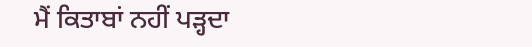ਮੈਂ ਕਿਤਾਬਾਂ ਨਹੀਂ ਪੜ੍ਹਦਾ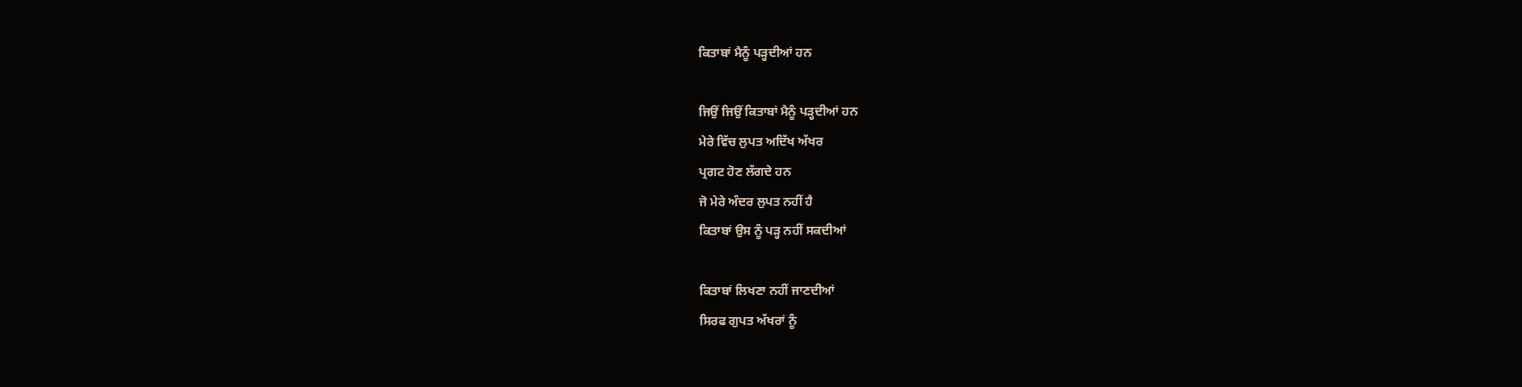ਕਿਤਾਬਾਂ ਮੈਨੂੰ ਪੜ੍ਹਦੀਆਂ ਹਨ

ਜਿਉਂ ਜਿਉਂ ਕਿਤਾਬਾਂ ਮੈਨੂੰ ਪੜ੍ਹਦੀਆਂ ਹਨ
ਮੇਰੇ ਵਿੱਚ ਲੁਪਤ ਅਦਿੱਖ ਅੱਖਰ
ਪ੍ਰਗਟ ਹੋਣ ਲੱਗਦੇ ਹਨ
ਜੋ ਮੇਰੇ ਅੰਦਰ ਲੁਪਤ ਨਹੀਂ ਹੈ
ਕਿਤਾਬਾਂ ਉਸ ਨੂੰ ਪੜ੍ਹ ਨਹੀਂ ਸਕਦੀਆਂ

ਕਿਤਾਬਾਂ ਲਿਖਣਾ ਨਹੀਂ ਜਾਣਦੀਆਂ
ਸਿਰਫ ਗੁਪਤ ਅੱਖਰਾਂ ਨੂੰ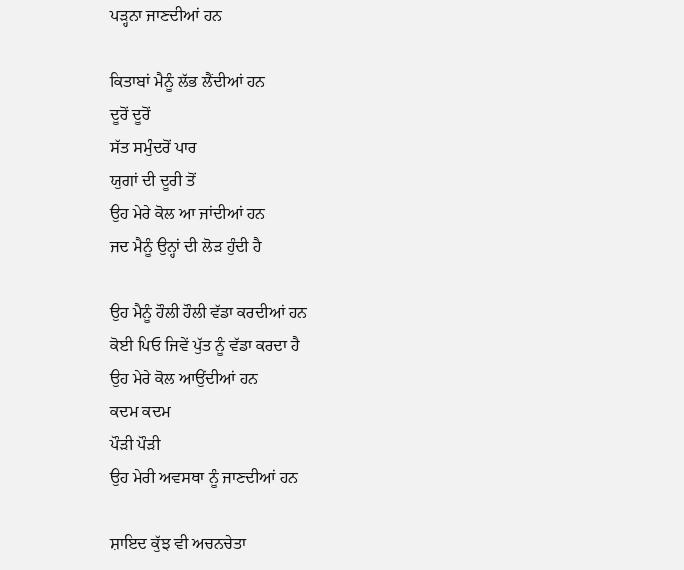ਪੜ੍ਹਨਾ ਜਾਣਦੀਆਂ ਹਨ

ਕਿਤਾਬਾਂ ਮੈਨੂੰ ਲੱਭ ਲੈਂਦੀਆਂ ਹਨ
ਦੂਰੋਂ ਦੂਰੋਂ
ਸੱਤ ਸਮੁੰਦਰੋਂ ਪਾਰ
ਯੁਗਾਂ ਦੀ ਦੂਰੀ ਤੋਂ
ਉਹ ਮੇਰੇ ਕੋਲ ਆ ਜਾਂਦੀਆਂ ਹਨ
ਜਦ ਮੈਨੂੰ ਉਨ੍ਹਾਂ ਦੀ ਲੋੜ ਹੁੰਦੀ ਹੈ

ਉਹ ਮੈਨੂੰ ਹੌਲੀ ਹੌਲੀ ਵੱਡਾ ਕਰਦੀਆਂ ਹਨ
ਕੋਈ ਪਿਓ ਜਿਵੇਂ ਪੁੱਤ ਨੂੰ ਵੱਡਾ ਕਰਦਾ ਹੈ
ਉਹ ਮੇਰੇ ਕੋਲ ਆਉਂਦੀਆਂ ਹਨ
ਕਦਮ ਕਦਮ
ਪੌੜੀ ਪੌੜੀ
ਉਹ ਮੇਰੀ ਅਵਸਥਾ ਨੂੰ ਜਾਣਦੀਆਂ ਹਨ

ਸ਼ਾਇਦ ਕੁੱਝ ਵੀ ਅਚਨਚੇਤਾ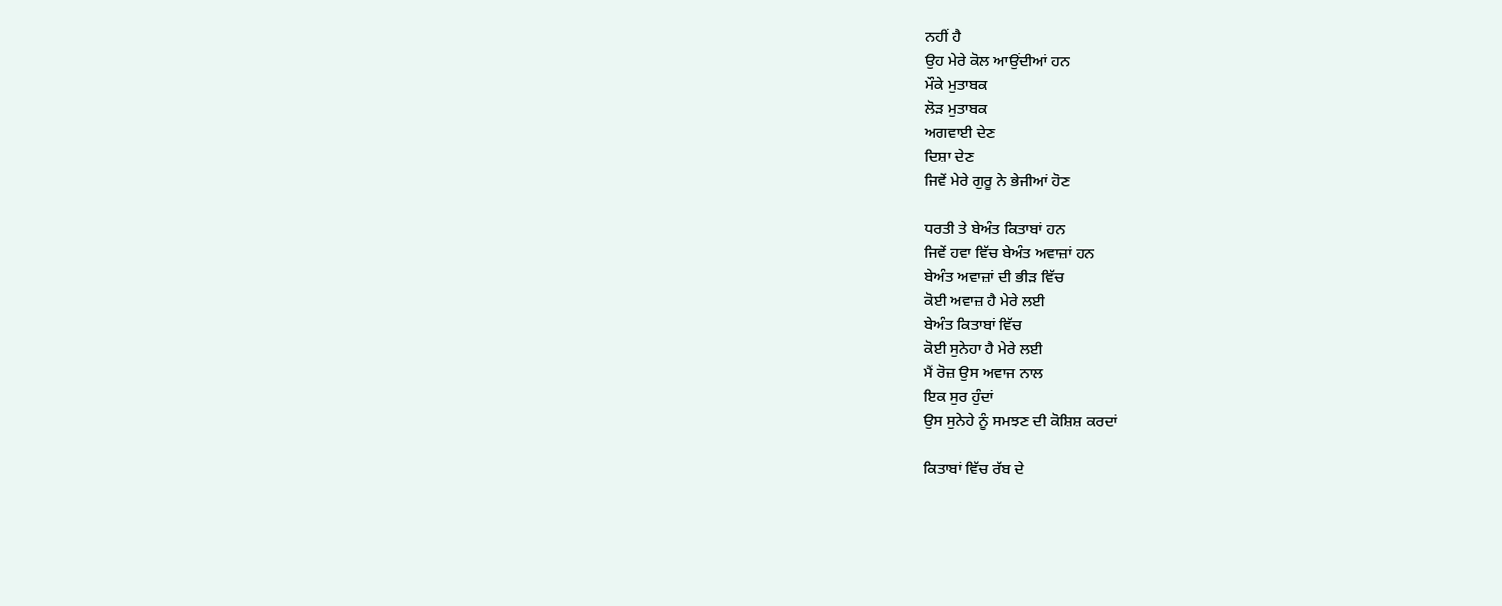ਨਹੀਂ ਹੈ
ਉਹ ਮੇਰੇ ਕੋਲ ਆਉਂਦੀਆਂ ਹਨ
ਮੌਕੇ ਮੁਤਾਬਕ
ਲੋੜ ਮੁਤਾਬਕ
ਅਗਵਾਈ ਦੇਣ
ਦਿਸ਼ਾ ਦੇਣ
ਜਿਵੇਂ ਮੇਰੇ ਗੁਰੂ ਨੇ ਭੇਜੀਆਂ ਹੋਣ

ਧਰਤੀ ਤੇ ਬੇਅੰਤ ਕਿਤਾਬਾਂ ਹਨ
ਜਿਵੇਂ ਹਵਾ ਵਿੱਚ ਬੇਅੰਤ ਅਵਾਜ਼ਾਂ ਹਨ
ਬੇਅੰਤ ਅਵਾਜ਼ਾਂ ਦੀ ਭੀੜ ਵਿੱਚ
ਕੋਈ ਅਵਾਜ਼ ਹੈ ਮੇਰੇ ਲਈ
ਬੇਅੰਤ ਕਿਤਾਬਾਂ ਵਿੱਚ
ਕੋਈ ਸੁਨੇਹਾ ਹੈ ਮੇਰੇ ਲਈ
ਮੈਂ ਰੋਜ਼ ਉਸ ਅਵਾਜ ਨਾਲ
ਇਕ ਸੁਰ ਹੁੰਦਾਂ
ਉਸ ਸੁਨੇਹੇ ਨੂੰ ਸਮਝਣ ਦੀ ਕੋਸ਼ਿਸ਼ ਕਰਦਾਂ

ਕਿਤਾਬਾਂ ਵਿੱਚ ਰੱਬ ਦੇ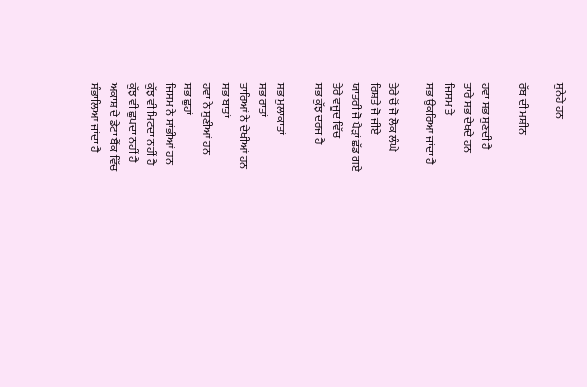ਸੁਨੇਹੇ ਹਨ

ਰੱਬ ਦੀ ਮਸ਼ੀਨ

ਹਵਾ ਸਭ ਸੁਣਦੀ ਹੈ
ਤਾਰੇ ਸਭ ਦੇਖਦੇ ਹਨ
ਜਿਸਮ ਤੇ
ਸਭ ਉਕਰਿਆ ਜਾਂਦਾ ਹੈ

ਤੇਰੇ ਚੋਂ ਜੋ ਲੋਕ ਲੰਘੇ
ਰਿਸ਼ਤੇ ਜੋ ਜੀਏ
ਯਾਤਰੀ ਜੋ ਪੈੜਾਂ ਛੱਡ ਗਏ
ਤੇਰੇ ਵਜੂਦ ਵਿੱਚ
ਸਭ ਕੁੱਝ ਦਰਜ ਹੈ

ਸਭ ਮੁਲਾਕਾਤਾਂ
ਸਭ ਰਾਤਾਂ
ਤਾਰਿਆਂ ਨੇ ਦੇਖੀਆਂ ਹਨ
ਸਭ ਬਾਤਾਂ
ਹਵਾ ਨੇ ਸੁਣੀਆਂ ਹਨ
ਸਭ ਛੁਹਾਂ
ਜਿਸਮ ਨੇ ਸਾਂਭੀਆਂ ਹਨ
ਕੁੱਝ ਵੀ ਮਿਟਦਾ ਨਹੀਂ ਹੈ
ਕੁੱਝ ਵੀ ਛੁਪਦਾ ਨਹੀਂ ਹੈ
ਅਕਾਸ਼ ਦੇ ਡੇਟਾ ਬੈਂਕ ਵਿੱਚ
ਸੰਭਾਲਿਆ ਜਾਂਦਾ ਹੈ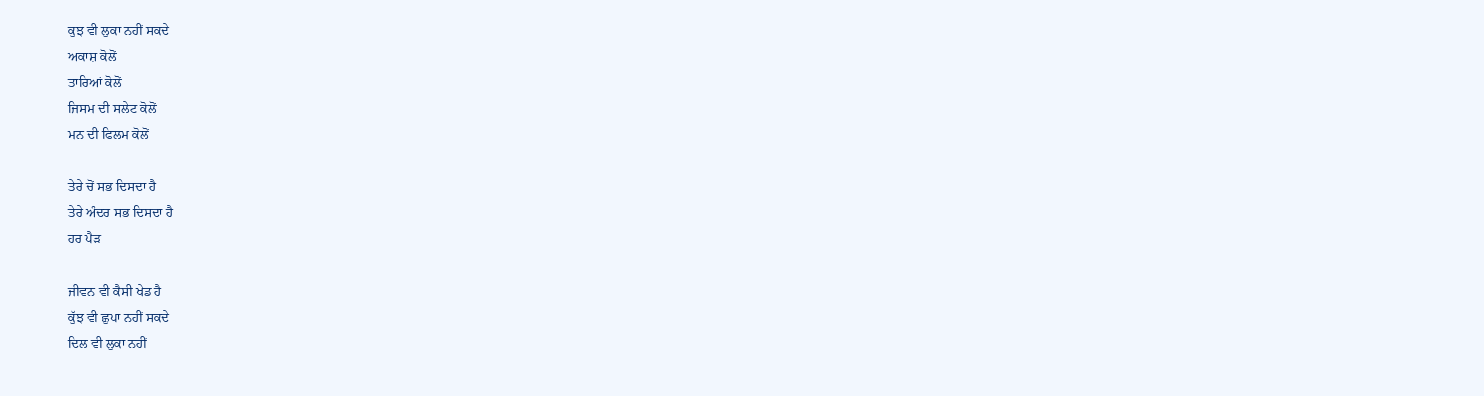ਕੁਝ ਵੀ ਲੁਕਾ ਨਹੀਂ ਸਕਦੇ
ਅਕਾਸ਼ ਕੋਲੋਂ
ਤਾਰਿਆਂ ਕੋਲੋਂ
ਜਿਸਮ ਦੀ ਸਲੇਟ ਕੋਲੋਂ
ਮਨ ਦੀ ਫਿਲਮ ਕੋਲੋਂ

ਤੇਰੇ ਚੋਂ ਸਭ ਦਿਸਦਾ ਹੈ
ਤੇਰੇ ਅੰਦਰ ਸਭ ਦਿਸਦਾ ਹੈ
ਹਰ ਪੈੜ

ਜੀਵਨ ਵੀ ਕੈਸੀ ਖੇਡ ਹੈ
ਕੁੱਝ ਵੀ ਛੁਪਾ ਨਹੀਂ ਸਕਦੇ
ਦਿਲ ਵੀ ਲੁਕਾ ਨਹੀਂ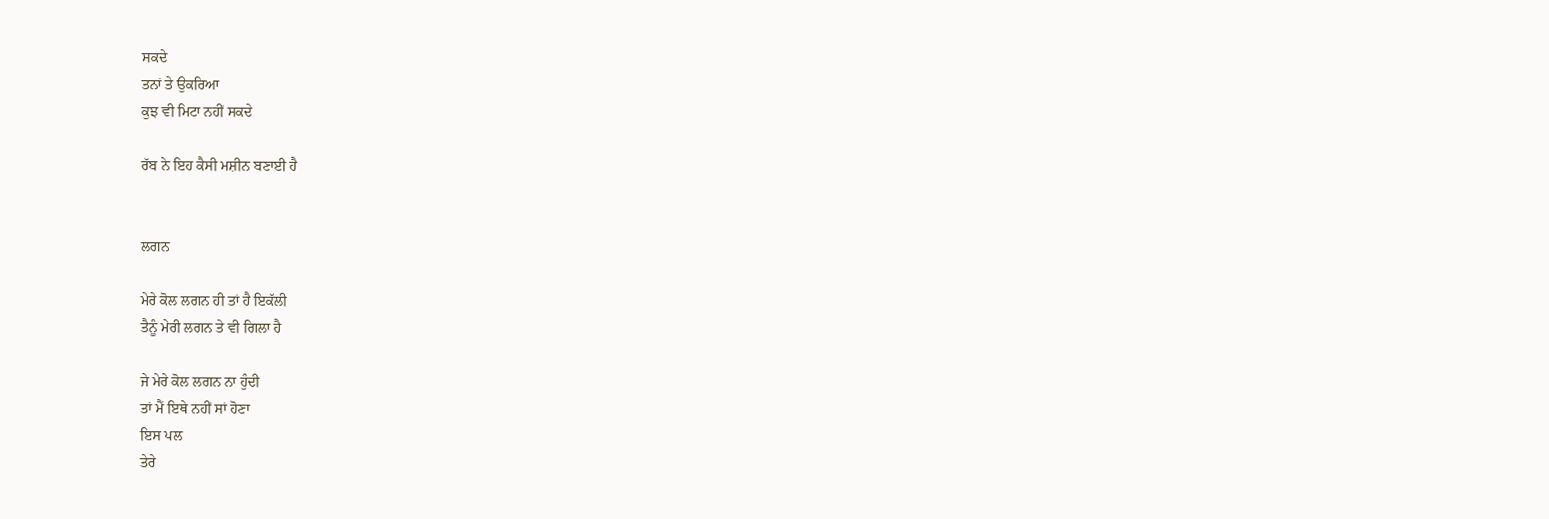ਸਕਦੇ
ਤਨਾਂ ਤੇ ਉਕਰਿਆ
ਕੁਝ ਵੀ ਮਿਟਾ ਨਹੀਂ ਸਕਦੇ

ਰੱਬ ਨੇ ਇਹ ਕੈਸੀ ਮਸ਼ੀਨ ਬਣਾਈ ਹੈ


ਲਗਨ

ਮੇਰੇ ਕੋਲ ਲਗਨ ਹੀ ਤਾਂ ਹੈ ਇਕੱਲੀ
ਤੈਨੂੰ ਮੇਰੀ ਲਗਨ ਤੇ ਵੀ ਗਿਲਾ ਹੈ

ਜੇ ਮੇਰੇ ਕੋਲ ਲਗਨ ਨਾ ਹੁੰਦੀ
ਤਾਂ ਮੈਂ ਇਥੇ ਨਹੀਂ ਸਾਂ ਹੋਣਾ
ਇਸ ਪਲ
ਤੇਰੇ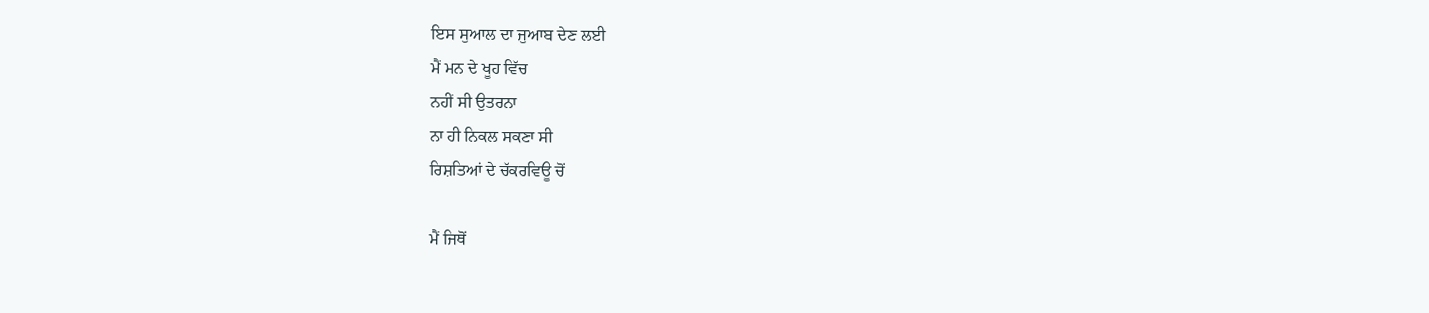ਇਸ ਸੁਆਲ ਦਾ ਜੁਆਬ ਦੇਣ ਲਈ
ਮੈਂ ਮਨ ਦੇ ਖੂਹ ਵਿੱਚ
ਨਹੀਂ ਸੀ ਉਤਰਨਾ
ਨਾ ਹੀ ਨਿਕਲ ਸਕਣਾ ਸੀ
ਰਿਸ਼ਤਿਆਂ ਦੇ ਚੱਕਰਵਿਊ ਚੋਂ

ਮੈਂ ਜਿਥੋਂ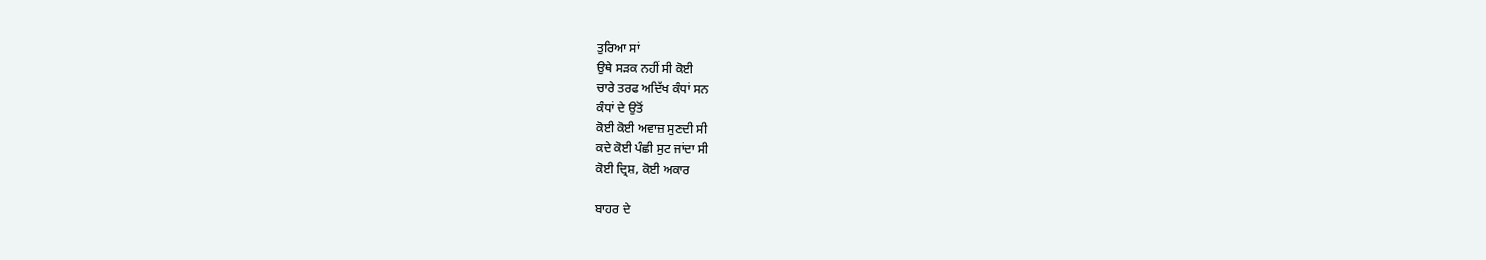ਤੁਰਿਆ ਸਾਂ
ਉਥੇ ਸੜਕ ਨਹੀਂ ਸੀ ਕੋਈ
ਚਾਰੇ ਤਰਫ ਅਦਿੱਖ ਕੰਧਾਂ ਸਨ
ਕੰਧਾਂ ਦੇ ਉਤੋਂ
ਕੋਈ ਕੋਈ ਅਵਾਜ਼ ਸੁਣਦੀ ਸੀ
ਕਦੇ ਕੋਈ ਪੰਛੀ ਸੁਟ ਜਾਂਦਾ ਸੀ
ਕੋਈ ਦ੍ਰਿਸ਼, ਕੋਈ ਅਕਾਰ

ਬਾਹਰ ਦੇ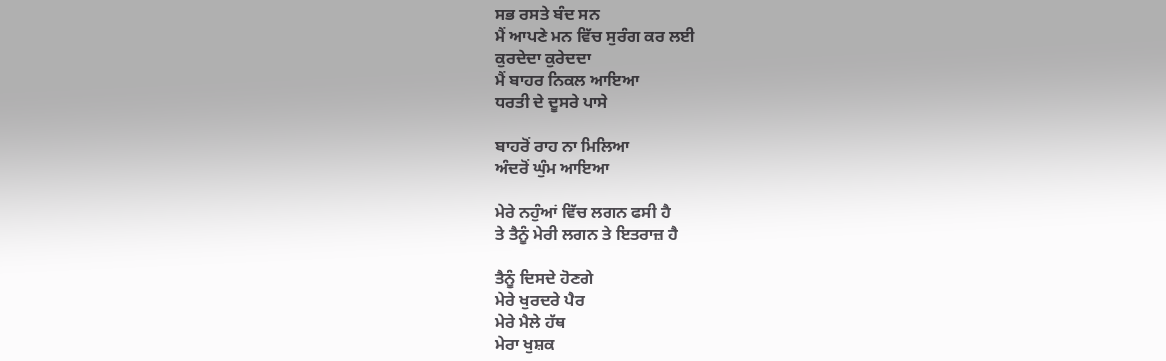ਸਭ ਰਸਤੇ ਬੰਦ ਸਨ
ਮੈਂ ਆਪਣੇ ਮਨ ਵਿੱਚ ਸੁਰੰਗ ਕਰ ਲਈ
ਕੁਰਦੇਦਾ ਕੁਰੇਦਦਾ
ਮੈਂ ਬਾਹਰ ਨਿਕਲ ਆਇਆ
ਧਰਤੀ ਦੇ ਦੂਸਰੇ ਪਾਸੇ

ਬਾਹਰੋਂ ਰਾਹ ਨਾ ਮਿਲਿਆ
ਅੰਦਰੋਂ ਘੁੰਮ ਆਇਆ

ਮੇਰੇ ਨਹੁੰਆਂ ਵਿੱਚ ਲਗਨ ਫਸੀ ਹੈ
ਤੇ ਤੈਨੂੰ ਮੇਰੀ ਲਗਨ ਤੇ ਇਤਰਾਜ਼ ਹੈ

ਤੈਨੂੰ ਦਿਸਦੇ ਹੋਣਗੇ
ਮੇਰੇ ਖੁਰਦਰੇ ਪੈਰ
ਮੇਰੇ ਮੈਲੇ ਹੱਥ
ਮੇਰਾ ਖੁਸ਼ਕ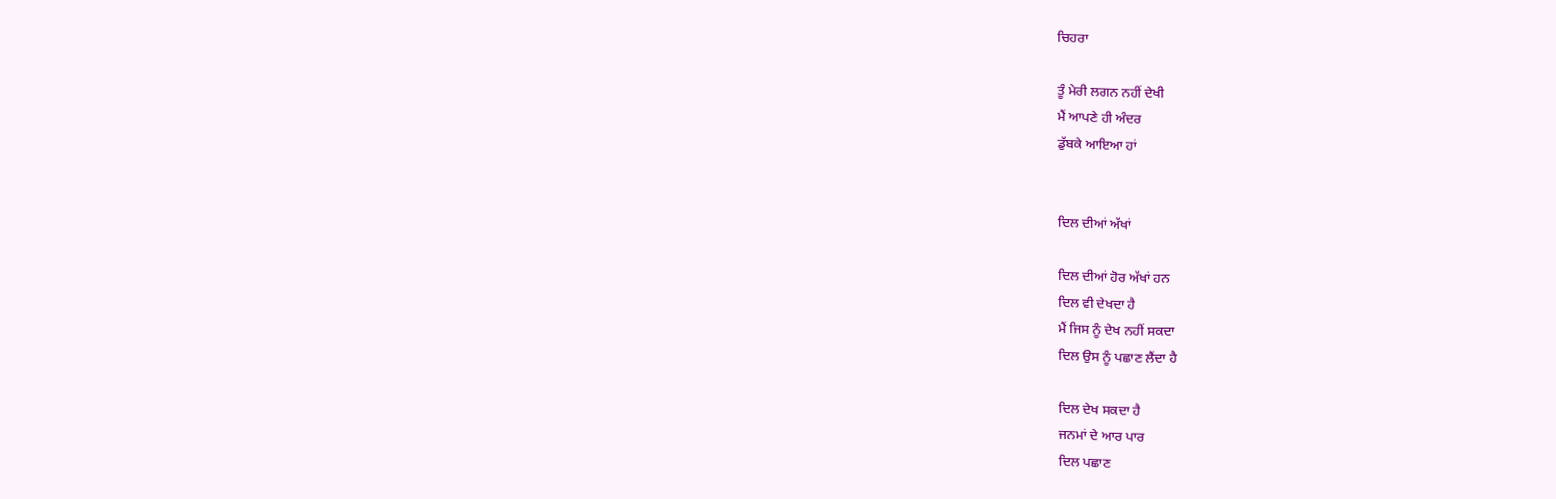ਚਿਹਰਾ

ਤੂੰ ਮੇਰੀ ਲਗਨ ਨਹੀਂ ਦੇਖੀ
ਮੈਂ ਆਪਣੇ ਹੀ ਅੰਦਰ
ਡੁੱਬਕੇ ਆਇਆ ਹਾਂ


ਦਿਲ ਦੀਆਂ ਅੱਖਾਂ

ਦਿਲ ਦੀਆਂ ਹੋਰ ਅੱਖਾਂ ਹਨ
ਦਿਲ ਵੀ ਦੇਖਦਾ ਹੈ
ਮੈਂ ਜਿਸ ਨੂੰ ਦੇਖ ਨਹੀਂ ਸਕਦਾ
ਦਿਲ ਉਸ ਨੂੰ ਪਛਾਣ ਲੈਂਦਾ ਹੈ

ਦਿਲ ਦੇਖ ਸਕਦਾ ਹੈ
ਜਨਮਾਂ ਦੇ ਆਰ ਪਾਰ
ਦਿਲ ਪਛਾਣ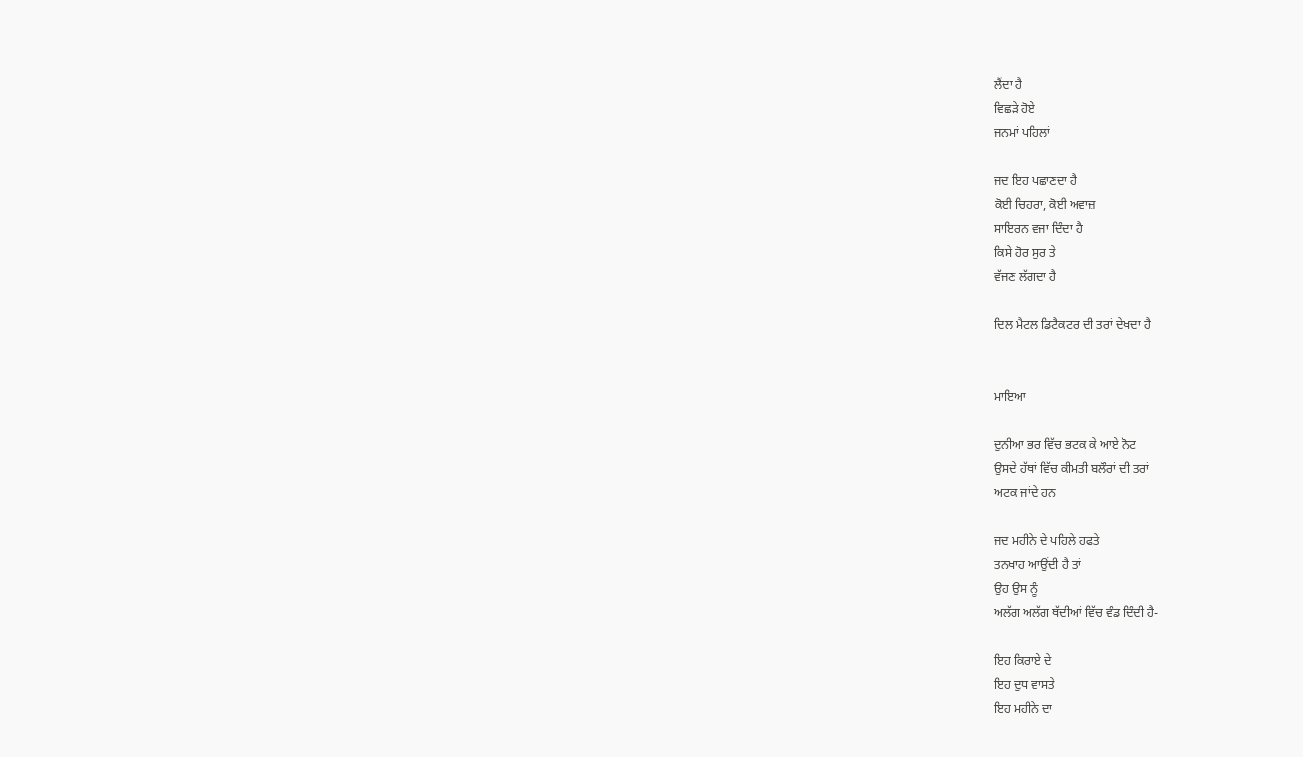ਲੈਂਦਾ ਹੈ
ਵਿਛੜੇ ਹੋਏ
ਜਨਮਾਂ ਪਹਿਲਾਂ

ਜਦ ਇਹ ਪਛਾਣਦਾ ਹੈ
ਕੋਈ ਚਿਹਰਾ, ਕੋਈ ਅਵਾਜ਼
ਸਾਇਰਨ ਵਜਾ ਦਿੰਦਾ ਹੈ
ਕਿਸੇ ਹੋਰ ਸੁਰ ਤੇ
ਵੱਜਣ ਲੱਗਦਾ ਹੈ

ਦਿਲ ਮੈਟਲ ਡਿਟੈਕਟਰ ਦੀ ਤਰਾਂ ਦੇਖਦਾ ਹੈ


ਮਾਇਆ

ਦੁਨੀਆ ਭਰ ਵਿੱਚ ਭਟਕ ਕੇ ਆਏ ਨੋਟ
ਉਸਦੇ ਹੱਥਾਂ ਵਿੱਚ ਕੀਮਤੀ ਬਲੌਰਾਂ ਦੀ ਤਰਾਂ
ਅਟਕ ਜਾਂਦੇ ਹਨ

ਜਦ ਮਹੀਨੇ ਦੇ ਪਹਿਲੇ ਹਫਤੇ
ਤਨਖਾਹ ਆਉਂਦੀ ਹੈ ਤਾਂ
ਉਹ ਉਸ ਨੂੰ
ਅਲੱਗ ਅਲੱਗ ਥੱਦੀਆਂ ਵਿੱਚ ਵੰਡ ਦਿੰਦੀ ਹੈ-

ਇਹ ਕਿਰਾਏ ਦੇ
ਇਹ ਦੁਧ ਵਾਸਤੇ
ਇਹ ਮਹੀਨੇ ਦਾ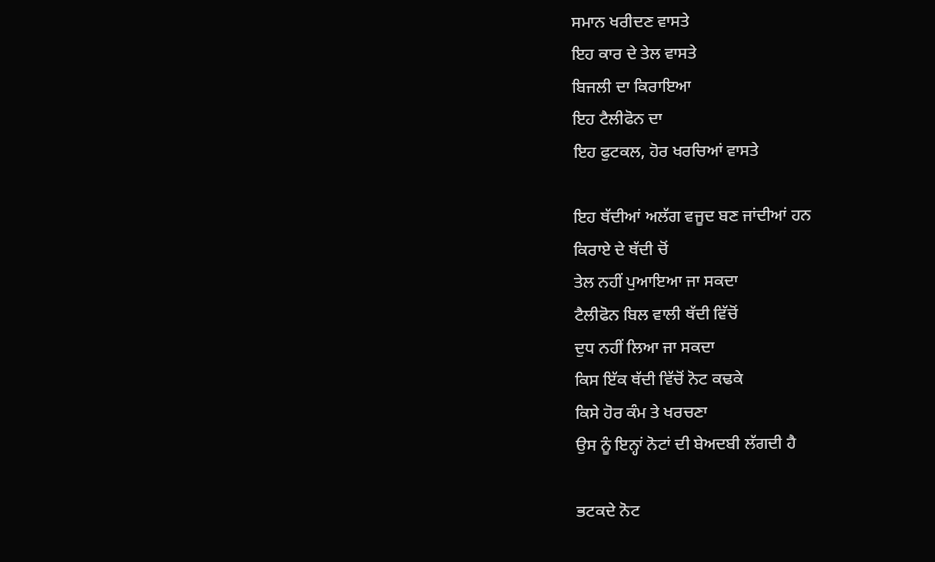ਸਮਾਨ ਖਰੀਦਣ ਵਾਸਤੇ
ਇਹ ਕਾਰ ਦੇ ਤੇਲ ਵਾਸਤੇ
ਬਿਜਲੀ ਦਾ ਕਿਰਾਇਆ
ਇਹ ਟੈਲੀਫੋਨ ਦਾ
ਇਹ ਫੁਟਕਲ, ਹੋਰ ਖਰਚਿਆਂ ਵਾਸਤੇ

ਇਹ ਥੱਦੀਆਂ ਅਲੱਗ ਵਜੂਦ ਬਣ ਜਾਂਦੀਆਂ ਹਨ
ਕਿਰਾਏ ਦੇ ਥੱਦੀ ਚੋਂ
ਤੇਲ ਨਹੀਂ ਪੁਆਇਆ ਜਾ ਸਕਦਾ
ਟੈਲੀਫੋਨ ਬਿਲ ਵਾਲੀ ਥੱਦੀ ਵਿੱਚੋਂ
ਦੁਧ ਨਹੀਂ ਲਿਆ ਜਾ ਸਕਦਾ
ਕਿਸ ਇੱਕ ਥੱਦੀ ਵਿੱਚੋਂ ਨੋਟ ਕਢਕੇ
ਕਿਸੇ ਹੋਰ ਕੰਮ ਤੇ ਖਰਚਣਾ
ਉਸ ਨੂੰ ਇਨ੍ਹਾਂ ਨੋਟਾਂ ਦੀ ਬੇਅਦਬੀ ਲੱਗਦੀ ਹੈ

ਭਟਕਦੇ ਨੋਟ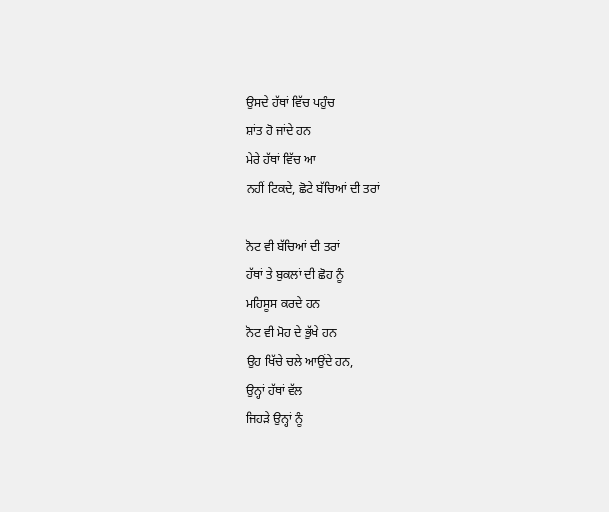ਉਸਦੇ ਹੱਥਾਂ ਵਿੱਚ ਪਹੁੰਚ
ਸ਼ਾਂਤ ਹੋ ਜਾਂਦੇ ਹਨ
ਮੇਰੇ ਹੱਥਾਂ ਵਿੱਚ ਆ
ਨਹੀਂ ਟਿਕਦੇ, ਛੋਟੇ ਬੱਚਿਆਂ ਦੀ ਤਰਾਂ

ਨੋਟ ਵੀ ਬੱਚਿਆਂ ਦੀ ਤਰਾਂ
ਹੱਥਾਂ ਤੇ ਬੁਕਲਾਂ ਦੀ ਛੋਹ ਨੂੰ
ਮਹਿਸੂਸ ਕਰਦੇ ਹਨ
ਨੋਟ ਵੀ ਮੋਹ ਦੇ ਭੁੱਖੇ ਹਨ
ਉਹ ਖਿੱਚੇ ਚਲੇ ਆਉਂਦੇ ਹਨ,
ਉਨ੍ਹਾਂ ਹੱਥਾਂ ਵੱਲ
ਜਿਹੜੇ ਉਨ੍ਹਾਂ ਨੂੰ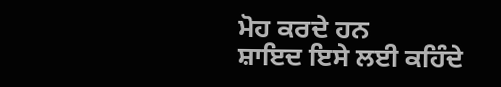ਮੋਹ ਕਰਦੇ ਹਨ
ਸ਼ਾਇਦ ਇਸੇ ਲਈ ਕਹਿੰਦੇ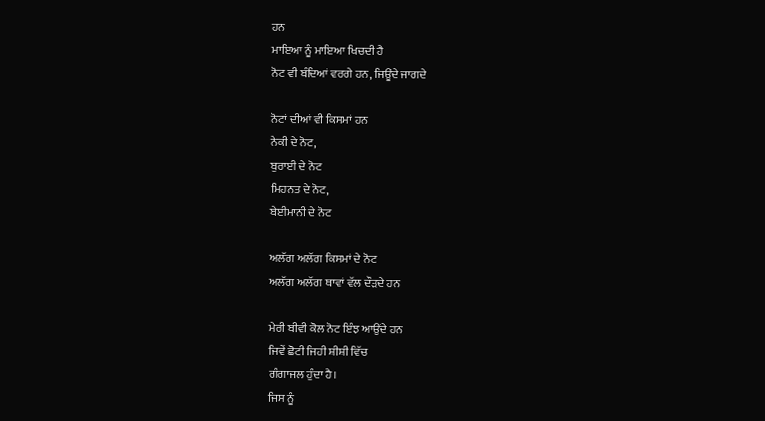ਹਨ
ਮਾਇਆ ਨੂੰ ਮਾਇਆ ਖਿਚਦੀ ਹੈ
ਨੋਟ ਵੀ ਬੰਦਿਆਂ ਵਰਗੇ ਹਨ, ਜਿਊਂਦੇ ਜਾਗਦੇ

ਨੋਟਾਂ ਦੀਆਂ ਵੀ ਕਿਸਮਾਂ ਹਨ
ਨੇਕੀ ਦੇ ਨੋਟ,
ਬੁਰਾਈ ਦੇ ਨੋਟ
ਮਿਹਨਤ ਦੇ ਨੋਟ,
ਬੇਈਮਾਨੀ ਦੇ ਨੋਟ

ਅਲੱਗ ਅਲੱਗ ਕਿਸਮਾਂ ਦੇ ਨੋਟ
ਅਲੱਗ ਅਲੱਗ ਥਾਵਾਂ ਵੱਲ ਦੌੜਦੇ ਹਨ

ਮੇਰੀ ਬੀਵੀ ਕੋਲ ਨੋਟ ਇੰਝ ਆਉਂਦੇ ਹਨ
ਜਿਵੇਂ ਛੋਟੀ ਜਿਹੀ ਸ਼ੀਸ਼ੀ ਵਿੱਚ
ਗੰਗਾਜਲ ਹੁੰਦਾ ਹੈ।
ਜਿਸ ਨੂੰ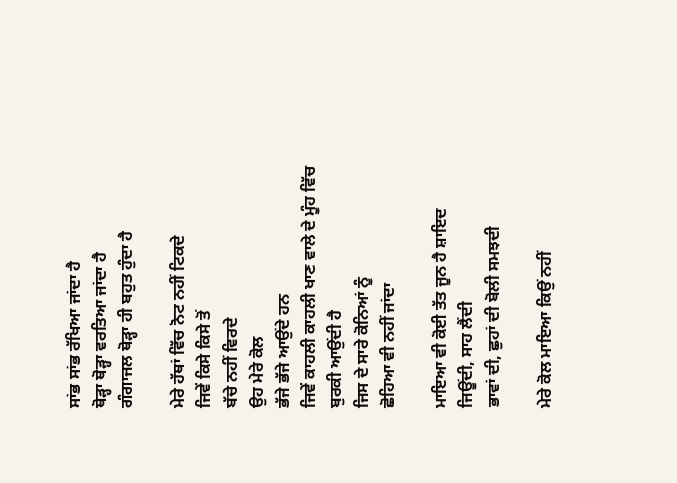ਸਾਂਭ ਸਾਂਭ ਰੱਖਿਆ ਜਾਂਦਾ ਹੈ
ਥੋੜ੍ਹਾ ਥੋੜ੍ਹਾ ਵਰਤਿਆ ਜਾਂਦਾ ਹੈ
ਗੰਗਾਜਲ ਥੋੜ੍ਹਾ ਹੀ ਬਹੁਤ ਹੁੰਦਾ ਹੈ

ਮੇਰੇ ਹੱਥਾਂ ਵਿੱਚ ਨੋਟ ਨਹੀਂ ਟਿਕਦੇ
ਜਿਵੇਂ ਕਿਸੇ ਕਿਸੇ ਤੋਂ
ਬੱਚੇ ਨਹੀਂ ਵਿਰਦੇ
ਉਹ ਮੇਰੇ ਕੋਲ
ਭੱਜੇ ਭੱਜੇ ਆਉਂਦੇ ਹਨ
ਜਿਵੇਂ ਕਾਹਲੀ ਕਾਹਲੀ ਖਾਣ ਵਾਲੇ ਦੇ ਮੂੰਹ ਵਿੱਚ
ਬੁਰਕੀ ਆਉਂਦੀ ਹੈ
ਜਿਸ ਦੇ ਸਾਰੇ ਕੋਨਿਆਂ ਨੂੰ
ਛੋਹਿਆ ਵੀ ਨਹੀਂ ਜਾਂਦਾ

ਮਾਇਆ ਵੀ ਕੋਈ ਤੱਤ ਜੂਨ ਹੈ ਸ਼ਾਇਦ
ਜਿਊਂਦੀ, ਸਾਹ ਲੈਂਦੀ
ਭਾਵਾਂ ਦੀ, ਛੁਹਾਂ ਦੀ ਬੋਲੀ ਸਮਝਦੀ

ਮੇਰੇ ਕੋਲ ਮਾਇਆ ਕਿਉਂ ਨਹੀਂ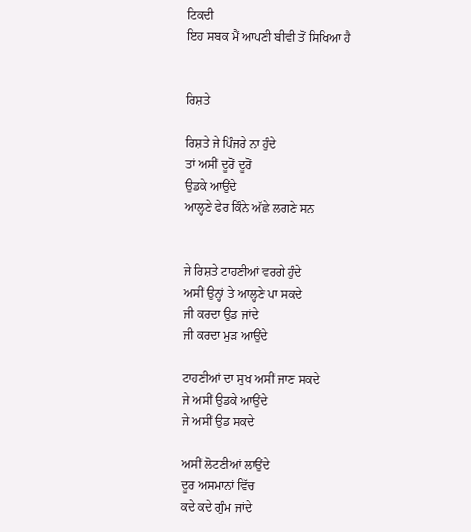ਟਿਕਦੀ
ਇਹ ਸਬਕ ਮੈਂ ਆਪਣੀ ਬੀਵੀ ਤੋਂ ਸਿਖਿਆ ਹੈ


ਰਿਸ਼ਤੇ

ਰਿਸ਼ਤੇ ਜੇ ਪਿੰਜਰੇ ਨਾ ਹੁੰਦੇ
ਤਾਂ ਅਸੀਂ ਦੂਰੋਂ ਦੂਰੋਂ
ਉਡਕੇ ਆਉਂਦੇ
ਆਲ੍ਹਣੇ ਫੇਰ ਕਿੰਨੇ ਅੱਛੇ ਲਗਣੇ ਸਨ


ਜੇ ਰਿਸ਼ਤੇ ਟਾਹਣੀਆਂ ਵਰਗੇ ਹੁੰਦੇ
ਅਸੀਂ ਉਨ੍ਹਾਂ ਤੇ ਆਲ੍ਹਣੇ ਪਾ ਸਕਦੇ
ਜੀ ਕਰਦਾ ਉਡ ਜਾਂਦੇ
ਜੀ ਕਰਦਾ ਮੁੜ ਆਉਂਦੇ

ਟਾਹਣੀਆਂ ਦਾ ਸੁਖ ਅਸੀਂ ਜਾਣ ਸਕਦੇ
ਜੇ ਅਸੀਂ ਉਡਕੇ ਆਉਂਦੇ
ਜੇ ਅਸੀਂ ਉਡ ਸਕਦੇ

ਅਸੀਂ ਲੋਟਣੀਆਂ ਲਾਉਂਦੇ
ਦੂਰ ਅਸਮਾਨਾਂ ਵਿੱਚ
ਕਦੇ ਕਦੇ ਗੁੰਮ ਜਾਂਦੇ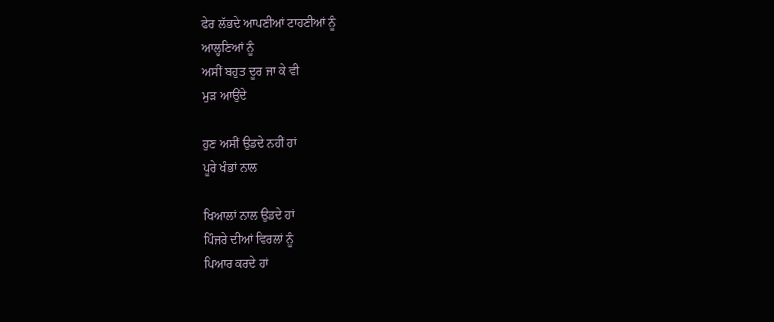ਫੇਰ ਲੱਭਦੇ ਆਪਣੀਆਂ ਟਾਹਣੀਆਂ ਨੂੰ
ਆਲ੍ਹਣਿਆਂ ਨੂੰ
ਅਸੀਂ ਬਹੁਤ ਦੂਰ ਜਾ ਕੇ ਵੀ
ਮੁੜ ਆਉਂਦੇ

ਹੁਣ ਅਸੀਂ ਉਡਦੇ ਨਹੀਂ ਹਾਂ
ਪੂਰੇ ਖੰਭਾਂ ਨਾਲ

ਖਿਆਲਾਂ ਨਾਲ ਉਡਦੇ ਹਾਂ
ਪਿੰਜਰੇ ਦੀਆਂ ਵਿਰਲਾਂ ਨੂੰ
ਪਿਆਰ ਕਰਦੇ ਹਾਂ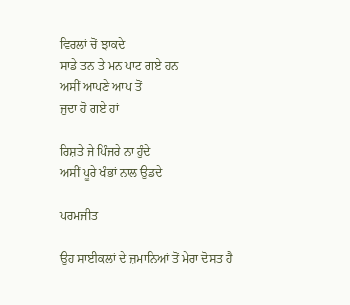ਵਿਰਲਾਂ ਚੋਂ ਝਾਕਦੇ
ਸਾਡੇ ਤਨ ਤੇ ਮਨ ਪਾਟ ਗਏ ਹਨ
ਅਸੀਂ ਆਪਣੇ ਆਪ ਤੋਂ
ਜੁਦਾ ਹੋ ਗਏ ਹਾਂ

ਰਿਸ਼ਤੇ ਜੇ ਪਿੰਜਰੇ ਨਾ ਹੁੰਦੇ
ਅਸੀਂ ਪੂਰੇ ਖੰਭਾਂ ਨਾਲ ਉਡਦੇ

ਪਰਮਜੀਤ

ਉਹ ਸਾਈਕਲਾਂ ਦੇ ਜ਼ਮਾਨਿਆਂ ਤੋਂ ਮੇਰਾ ਦੋਸਤ ਹੈ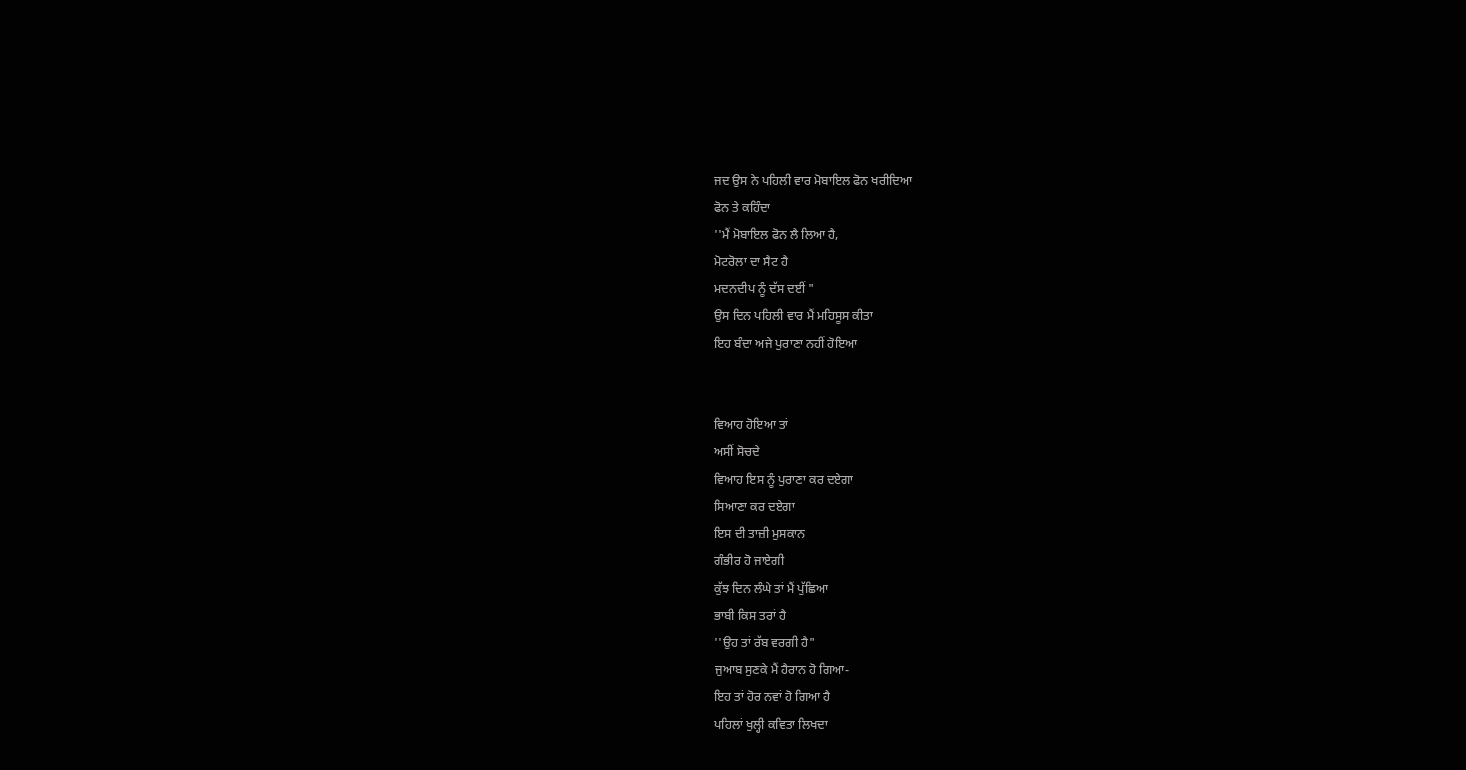ਜਦ ਉਸ ਨੇ ਪਹਿਲੀ ਵਾਰ ਮੋਬਾਇਲ ਫੋਨ ਖਰੀਦਿਆ
ਫੋਨ ਤੇ ਕਹਿੰਦਾ
''ਮੈਂ ਮੋਬਾਇਲ ਫੋਨ ਲੈ ਲਿਆ ਹੈ,
ਮੋਟਰੋਲਾ ਦਾ ਸੈਟ ਹੈ
ਮਦਨਦੀਪ ਨੂੰ ਦੱਸ ਦਈਂ "
ਉਸ ਦਿਨ ਪਹਿਲੀ ਵਾਰ ਮੈਂ ਮਹਿਸੂਸ ਕੀਤਾ
ਇਹ ਬੰਦਾ ਅਜੇ ਪੁਰਾਣਾ ਨਹੀਂ ਹੋਇਆ


ਵਿਆਹ ਹੋਇਆ ਤਾਂ
ਅਸੀਂ ਸੋਚਦੇ
ਵਿਆਹ ਇਸ ਨੂੰ ਪੁਰਾਣਾ ਕਰ ਦਏਗਾ
ਸਿਆਣਾ ਕਰ ਦਏਗਾ
ਇਸ ਦੀ ਤਾਜ਼ੀ ਮੁਸਕਾਨ
ਗੰਭੀਰ ਹੋ ਜਾਏਗੀ
ਕੁੱਝ ਦਿਨ ਲੰਘੇ ਤਾਂ ਮੈਂ ਪੁੱਛਿਆ
ਭਾਬੀ ਕਿਸ ਤਰਾਂ ਹੈ
''ਉਹ ਤਾਂ ਰੱਬ ਵਰਗੀ ਹੈ"
ਜੁਆਬ ਸੁਣਕੇ ਮੈਂ ਹੈਰਾਨ ਹੋ ਗਿਆ-
ਇਹ ਤਾਂ ਹੋਰ ਨਵਾਂ ਹੋ ਗਿਆ ਹੈ
ਪਹਿਲਾਂ ਖੁਲ੍ਹੀ ਕਵਿਤਾ ਲਿਖਦਾ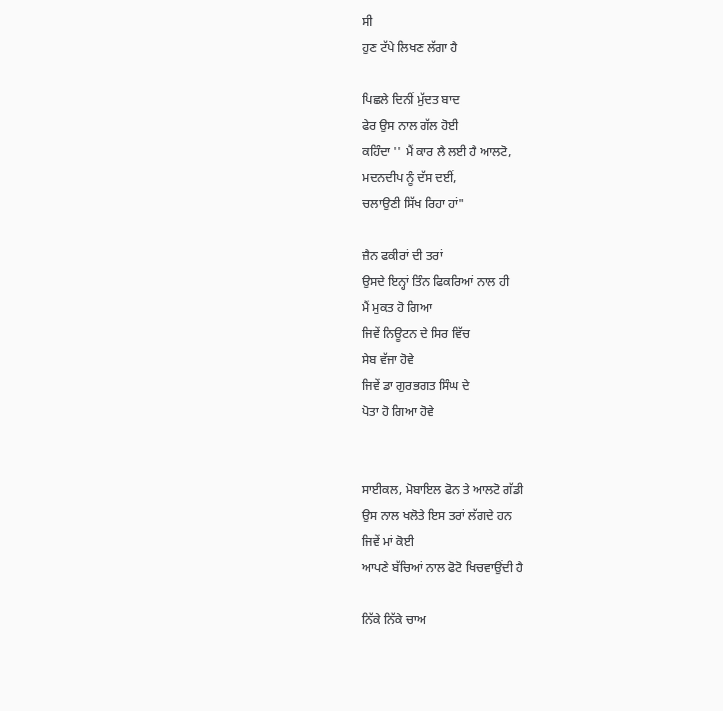ਸੀ
ਹੁਣ ਟੱਪੇ ਲਿਖਣ ਲੱਗਾ ਹੈ

ਪਿਛਲੇ ਦਿਨੀਂ ਮੁੱਦਤ ਬਾਦ
ਫੇਰ ਉਸ ਨਾਲ ਗੱਲ ਹੋਈ
ਕਹਿੰਦਾ '' ਮੈਂ ਕਾਰ ਲੈ ਲਈ ਹੈ ਆਲਟੋ,
ਮਦਨਦੀਪ ਨੂੰ ਦੱਸ ਦਈਂ,
ਚਲਾਉਣੀ ਸਿੱਖ ਰਿਹਾ ਹਾਂ"

ਜ਼ੈਨ ਫਕੀਰਾਂ ਦੀ ਤਰਾਂ
ਉਸਦੇ ਇਨ੍ਹਾਂ ਤਿੰਨ ਫਿਕਰਿਆਂ ਨਾਲ ਹੀ
ਮੈਂ ਮੁਕਤ ਹੋ ਗਿਆ
ਜਿਵੇਂ ਨਿਊਟਨ ਦੇ ਸਿਰ ਵਿੱਚ
ਸੇਬ ਵੱਜਾ ਹੋਵੇ
ਜਿਵੇਂ ਡਾ ਗੁਰਭਗਤ ਸਿੰਘ ਦੇ
ਪੋਤਾ ਹੋ ਗਿਆ ਹੋਵੇ


ਸਾਈਕਲ, ਮੋਬਾਇਲ ਫੋਨ ਤੇ ਆਲਟੋ ਗੱਡੀ
ਉਸ ਨਾਲ ਖਲੋਤੇ ਇਸ ਤਰਾਂ ਲੱਗਦੇ ਹਨ
ਜਿਵੇਂ ਮਾਂ ਕੋਈ
ਆਪਣੇ ਬੱਚਿਆਂ ਨਾਲ ਫੋਟੋ ਖਿਚਵਾਉਂਦੀ ਹੈ

ਨਿੱਕੇ ਨਿੱਕੇ ਚਾਅ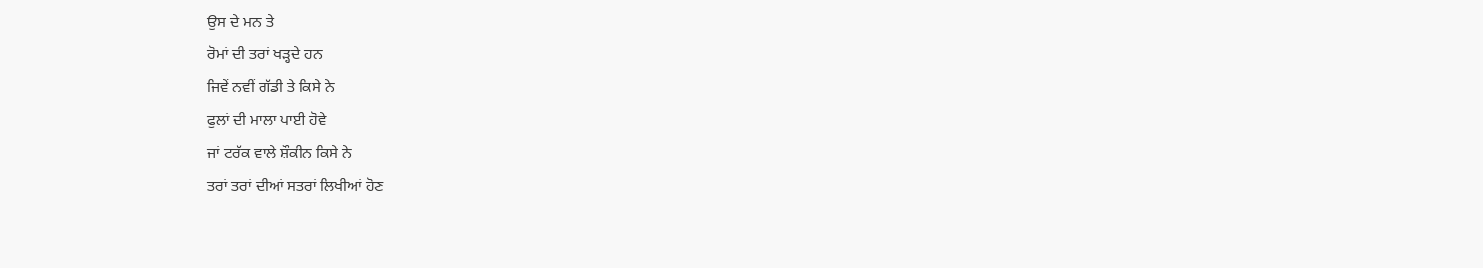ਉਸ ਦੇ ਮਨ ਤੇ
ਰੋਮਾਂ ਦੀ ਤਰਾਂ ਖੜ੍ਹਦੇ ਹਨ
ਜਿਵੇਂ ਨਵੀਂ ਗੱਡੀ ਤੇ ਕਿਸੇ ਨੇ
ਫੁਲਾਂ ਦੀ ਮਾਲਾ ਪਾਈ ਹੋਵੇ
ਜਾਂ ਟਰੱਕ ਵਾਲੇ ਸ਼ੌਕੀਨ ਕਿਸੇ ਨੇ
ਤਰਾਂ ਤਰਾਂ ਦੀਆਂ ਸਤਰਾਂ ਲਿਖੀਆਂ ਹੋਣ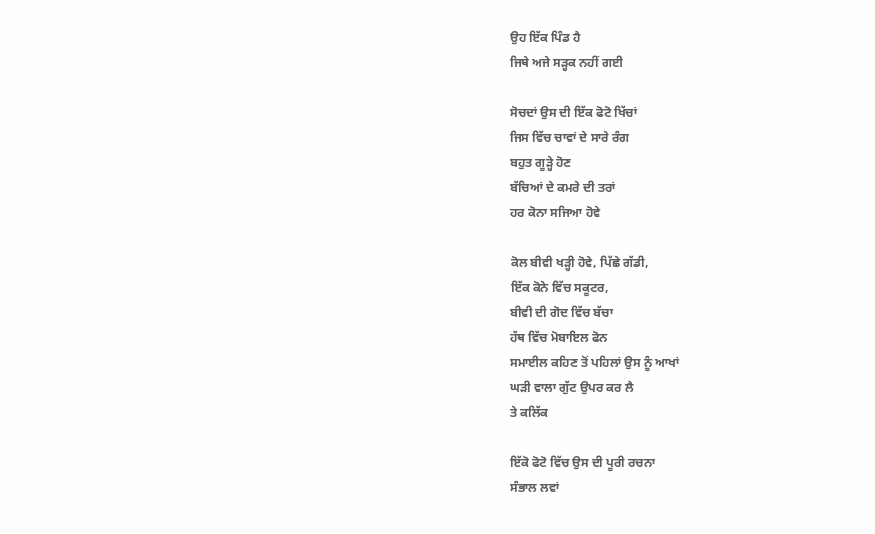ਉਹ ਇੱਕ ਪਿੰਡ ਹੈ
ਜਿਥੇ ਅਜੇ ਸੜ੍ਹਕ ਨਹੀਂ ਗਈ

ਸੋਚਦਾਂ ਉਸ ਦੀ ਇੱਕ ਫੋਟੋ ਖਿੱਚਾਂ
ਜਿਸ ਵਿੱਚ ਚਾਵਾਂ ਦੇ ਸਾਰੇ ਰੰਗ
ਬਹੁਤ ਗੂੜ੍ਹੇ ਹੋਣ
ਬੱਚਿਆਂ ਦੇ ਕਮਰੇ ਦੀ ਤਰਾਂ
ਹਰ ਕੋਨਾ ਸਜਿਆ ਹੋਵੇ

ਕੋਲ ਬੀਵੀ ਖੜ੍ਹੀ ਹੋਵੇ, ਪਿੱਛੇ ਗੱਡੀ,
ਇੱਕ ਕੋਨੇ ਵਿੱਚ ਸਕੂਟਰ,
ਬੀਵੀ ਦੀ ਗੋਦ ਵਿੱਚ ਬੱਚਾ
ਹੱਥ ਵਿੱਚ ਮੋਬਾਇਲ ਫੋਨ
ਸਮਾਈਲ ਕਹਿਣ ਤੋਂ ਪਹਿਲਾਂ ਉਸ ਨੂੰ ਆਖਾਂ
ਘੜੀ ਵਾਲਾ ਗੁੱਟ ਉਪਰ ਕਰ ਲੈ
ਤੇ ਕਲਿੱਕ

ਇੱਕੋ ਫੋਟੋ ਵਿੱਚ ਉਸ ਦੀ ਪੂਰੀ ਰਚਨਾ
ਸੰਭਾਲ ਲਵਾਂ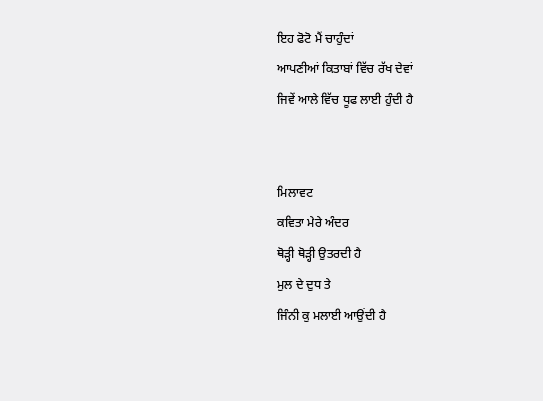ਇਹ ਫੋਟੋ ਮੈਂ ਚਾਹੁੰਦਾਂ
ਆਪਣੀਆਂ ਕਿਤਾਬਾਂ ਵਿੱਚ ਰੱਖ ਦੇਵਾਂ
ਜਿਵੇਂ ਆਲੇ ਵਿੱਚ ਧੂਫ ਲਾਈ ਹੁੰਦੀ ਹੈ


ਮਿਲਾਵਟ
ਕਵਿਤਾ ਮੇਰੇ ਅੰਦਰ
ਥੋੜ੍ਹੀ ਥੋੜ੍ਹੀ ਉਤਰਦੀ ਹੈ
ਮੁਲ ਦੇ ਦੁਧ ਤੇ
ਜਿੰਨੀ ਕੁ ਮਲਾਈ ਆਉਂਦੀ ਹੈ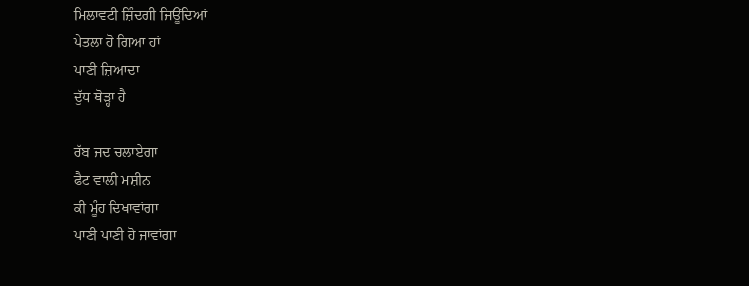ਮਿਲਾਵਟੀ ਜ਼ਿੰਦਗੀ ਜਿਊਂਦਿਆਂ
ਪੇਤਲਾ ਹੋ ਗਿਆ ਹਾਂ
ਪਾਣੀ ਜ਼ਿਆਦਾ
ਦੁੱਧ ਥੋੜ੍ਹਾ ਹੈ

ਰੱਬ ਜਦ ਚਲਾਏਗਾ
ਫੈਟ ਵਾਲੀ ਮਸ਼ੀਨ
ਕੀ ਮੂੰਹ ਦਿਖਾਵਾਂਗਾ
ਪਾਣੀ ਪਾਣੀ ਹੋ ਜਾਵਾਂਗਾ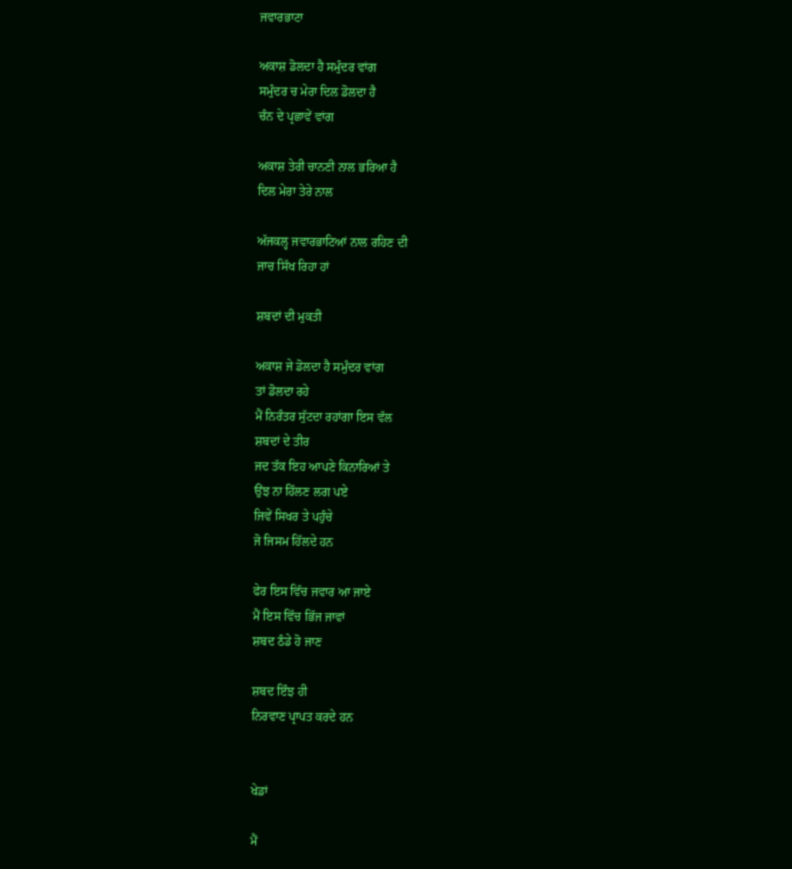ਜਵਾਰਭਾਟਾ

ਅਕਾਸ਼ ਡੋਲਦਾ ਹੈ ਸਮੁੰਦਰ ਵਾਂਗ
ਸਮੁੰਦਰ ਚ ਮੇਰਾ ਦਿਲ ਡੋਲਦਾ ਹੈ
ਚੰਨ ਦੇ ਪ੍ਰਛਾਵੇਂ ਵਾਂਗ

ਅਕਾਸ਼ ਤੇਰੀ ਚਾਨਣੀ ਨਾਲ ਭਰਿਆ ਹੈ
ਦਿਲ ਮੇਰਾ ਤੇਰੇ ਨਾਲ

ਅੱਜਕਲ੍ਹ ਜਵਾਰਭਾਟਿਆਂ ਨਾਲ ਰਹਿਣ ਦੀ
ਜਾਚ ਸਿੱਖ ਰਿਹਾ ਹਾਂ

ਸ਼ਬਦਾਂ ਦੀ ਮੁਕਤੀ

ਅਕਾਸ਼ ਜੇ ਡੋਲਦਾ ਹੈ ਸਮੁੰਦਰ ਵਾਂਗ
ਤਾਂ ਡੋਲਦਾ ਰਹੇ
ਮੈਂ ਨਿਰੰਤਰ ਸੁੱਟਦਾ ਰਹਾਂਗਾ ਇਸ ਵੱਲ
ਸ਼ਬਦਾਂ ਦੇ ਤੀਰ
ਜਦ ਤੱਕ ਇਹ ਆਪਣੇ ਕਿਨਾਰਿਆਂ ਤੇ
ਉਂਝ ਨਾ ਹਿੱਲਣ ਲਗ ਪਏ
ਜਿਵੇਂ ਸਿਖਰ ਤੇ ਪਹੁੰਚੇ
ਜੋ ਜਿਸਮ ਹਿੱਲਦੇ ਹਨ

ਫੇਰ ਇਸ ਵਿੱਚ ਜਵਾਰ ਆ ਜਾਏ
ਮੈਂ ਇਸ ਵਿੱਚ ਭਿੱਜ ਜਾਵਾਂ
ਸ਼ਬਦ ਠੰਡੇ ਹੋ ਜਾਣ

ਸ਼ਬਦ ਇੰਝ ਹੀ
ਨਿਰਵਾਣ ਪ੍ਰਾਪਤ ਕਰਦੇ ਹਨ


ਖੇਡਾਂ

ਮੈਂ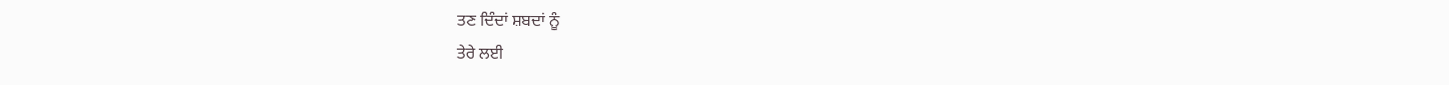ਤਣ ਦਿੰਦਾਂ ਸ਼ਬਦਾਂ ਨੂੰ
ਤੇਰੇ ਲਈ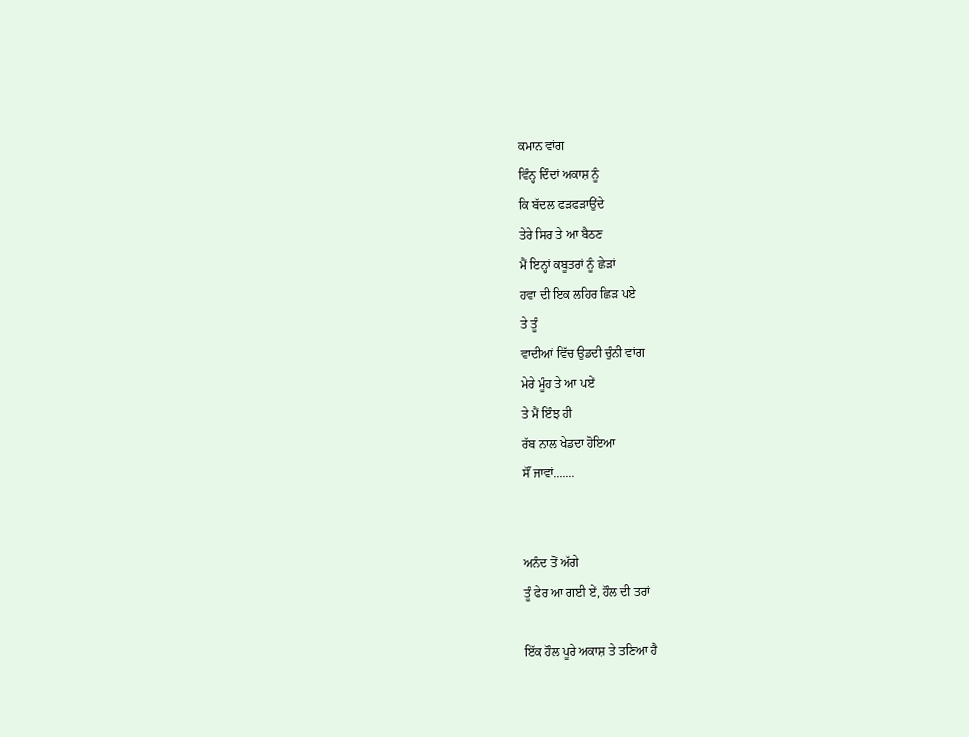ਕਮਾਨ ਵਾਂਗ
ਵਿੰਨ੍ਹ ਦਿੰਦਾਂ ਅਕਾਸ਼ ਨੂੰ
ਕਿ ਬੱਦਲ ਫੜਫੜਾਉਂਦੇ
ਤੇਰੇ ਸਿਰ ਤੇ ਆ ਬੈਠਣ
ਮੈਂ ਇਨ੍ਹਾਂ ਕਬੂਤਰਾਂ ਨੂੰ ਛੇੜਾਂ
ਹਵਾ ਦੀ ਇਕ ਲਹਿਰ ਛਿੜ ਪਏ
ਤੇ ਤੂੰ
ਵਾਦੀਆਂ ਵਿੱਚ ਉਡਦੀ ਚੁੰਨੀ ਵਾਂਗ
ਮੇਰੇ ਮੂੰਹ ਤੇ ਆ ਪਏਂ
ਤੇ ਮੈਂ ਇੰਝ ਹੀ
ਰੱਬ ਨਾਲ ਖੇਡਦਾ ਹੋਇਆ
ਸੌਂ ਜਾਵਾਂ.......


ਅਨੰਦ ਤੋਂ ਅੱਗੇ
ਤੂੰ ਫੇਰ ਆ ਗਈ ਏਂ, ਹੌਲ ਦੀ ਤਰਾਂ

ਇੱਕ ਹੌਲ ਪੂਰੇ ਅਕਾਸ਼ ਤੇ ਤਣਿਆ ਹੈ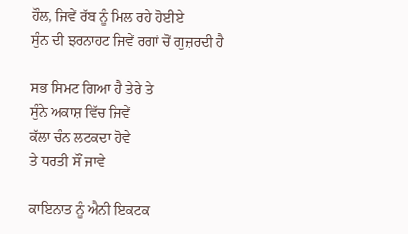ਹੌਲ, ਜਿਵੇਂ ਰੱਬ ਨੂੰ ਮਿਲ ਰਹੇ ਹੋਈਏ
ਸੁੰਨ ਦੀ ਝਰਨਾਹਟ ਜਿਵੇਂ ਰਗਾਂ ਚੋਂ ਗੁਜ਼ਰਦੀ ਹੈ

ਸਭ ਸਿਮਟ ਗਿਆ ਹੈ ਤੇਰੇ ਤੇ
ਸੁੰਨੇ ਅਕਾਸ਼ ਵਿੱਚ ਜਿਵੇਂ
ਕੱਲਾ ਚੰਨ ਲਟਕਦਾ ਹੋਵੇ
ਤੇ ਧਰਤੀ ਸੌਂ ਜਾਵੇ

ਕਾਇਨਾਤ ਨੂੰ ਐਨੀ ਇਕਟਕ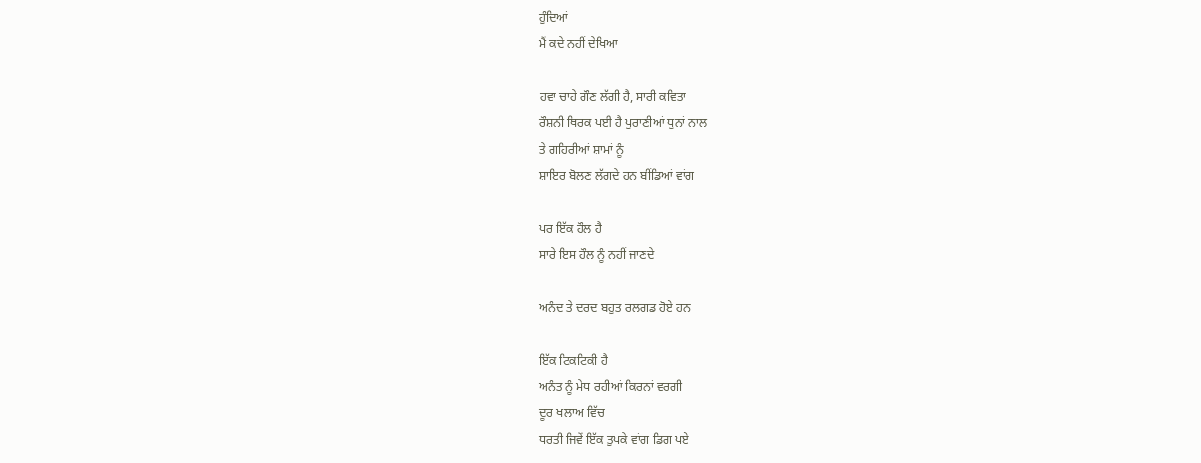ਹੁੰਦਿਆਂ
ਮੈਂ ਕਦੇ ਨਹੀਂ ਦੇਖਿਆ

ਹਵਾ ਚਾਹੇ ਗੌਣ ਲੱਗੀ ਹੈ, ਸਾਰੀ ਕਵਿਤਾ
ਰੌਸ਼ਨੀ ਥਿਰਕ ਪਈ ਹੈ ਪੁਰਾਣੀਆਂ ਧੁਨਾਂ ਨਾਲ
ਤੇ ਗਹਿਰੀਆਂ ਸ਼ਾਮਾਂ ਨੂੰ
ਸ਼ਾਇਰ ਬੋਲਣ ਲੱਗਦੇ ਹਨ ਬੀਂਡਿਆਂ ਵਾਂਗ

ਪਰ ਇੱਕ ਹੌਲ ਹੈ
ਸਾਰੇ ਇਸ ਹੌਲ ਨੂੰ ਨਹੀਂ ਜਾਣਦੇ

ਅਨੰਦ ਤੇ ਦਰਦ ਬਹੁਤ ਰਲਗਡ ਹੋਏ ਹਨ

ਇੱਕ ਟਿਕਟਿਕੀ ਹੈ
ਅਨੰਤ ਨੂੰ ਮੇਧ ਰਹੀਆਂ ਕਿਰਨਾਂ ਵਰਗੀ
ਦੂਰ ਖਲਾਅ ਵਿੱਚ
ਧਰਤੀ ਜਿਵੇਂ ਇੱਕ ਤੁਪਕੇ ਵਾਂਗ ਡਿਗ ਪਏ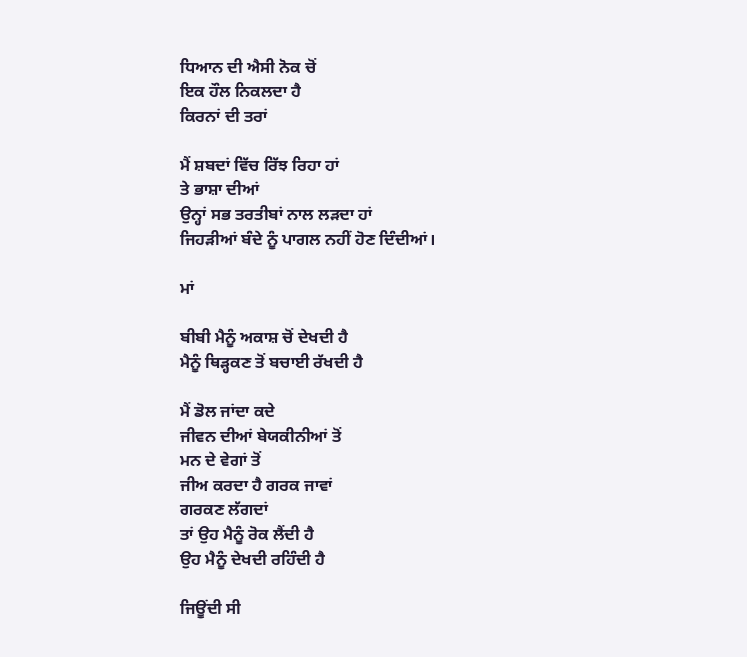ਧਿਆਨ ਦੀ ਐਸੀ ਨੋਕ ਚੋਂ
ਇਕ ਹੌਲ ਨਿਕਲਦਾ ਹੈ
ਕਿਰਨਾਂ ਦੀ ਤਰਾਂ

ਮੈਂ ਸ਼ਬਦਾਂ ਵਿੱਚ ਰਿੱਝ ਰਿਹਾ ਹਾਂ
ਤੇ ਭਾਸ਼ਾ ਦੀਆਂ
ਉਨ੍ਹਾਂ ਸਭ ਤਰਤੀਬਾਂ ਨਾਲ ਲੜਦਾ ਹਾਂ
ਜਿਹੜੀਆਂ ਬੰਦੇ ਨੂੰ ਪਾਗਲ ਨਹੀਂ ਹੋਣ ਦਿੰਦੀਆਂ।

ਮਾਂ

ਬੀਬੀ ਮੈਨੂੰ ਅਕਾਸ਼ ਚੋਂ ਦੇਖਦੀ ਹੈ
ਮੈਨੂੰ ਥਿੜ੍ਹਕਣ ਤੋਂ ਬਚਾਈ ਰੱਖਦੀ ਹੈ

ਮੈਂ ਡੋਲ ਜਾਂਦਾ ਕਦੇ
ਜੀਵਨ ਦੀਆਂ ਬੇਯਕੀਨੀਆਂ ਤੋਂ
ਮਨ ਦੇ ਵੇਗਾਂ ਤੋਂ
ਜੀਅ ਕਰਦਾ ਹੈ ਗਰਕ ਜਾਵਾਂ
ਗਰਕਣ ਲੱਗਦਾਂ
ਤਾਂ ਉਹ ਮੈਨੂੰ ਰੋਕ ਲੈਂਦੀ ਹੈ
ਉਹ ਮੈਨੂੰ ਦੇਖਦੀ ਰਹਿੰਦੀ ਹੈ

ਜਿਊਂਦੀ ਸੀ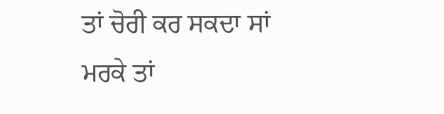ਤਾਂ ਚੋਰੀ ਕਰ ਸਕਦਾ ਸਾਂ
ਮਰਕੇ ਤਾਂ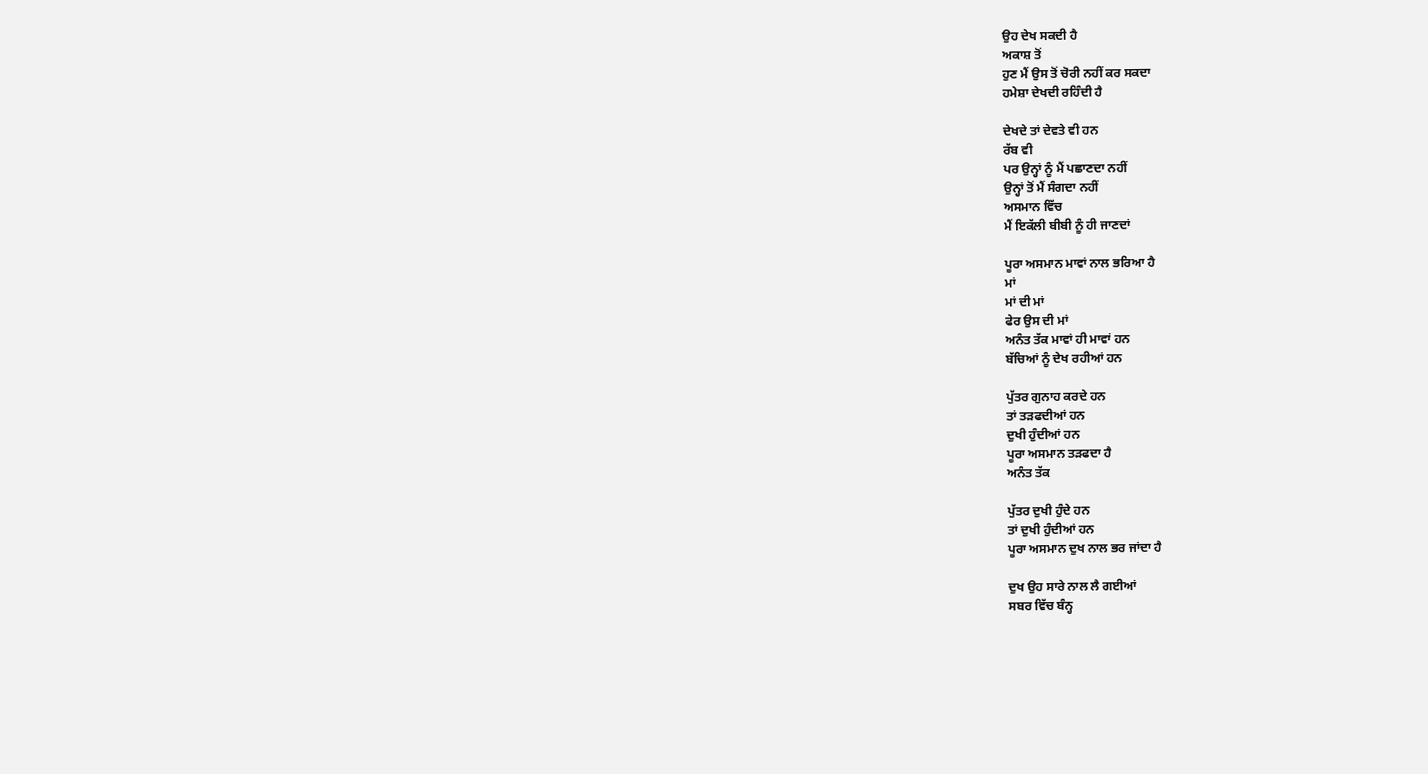ਉਹ ਦੇਖ ਸਕਦੀ ਹੈ
ਅਕਾਸ਼ ਤੋਂ
ਹੁਣ ਮੈਂ ਉਸ ਤੋਂ ਚੋਰੀ ਨਹੀਂ ਕਰ ਸਕਦਾ
ਹਮੇਸ਼ਾ ਦੇਖਦੀ ਰਹਿੰਦੀ ਹੈ

ਦੇਖਦੇ ਤਾਂ ਦੇਵਤੇ ਵੀ ਹਨ
ਰੱਬ ਵੀ
ਪਰ ਉਨ੍ਹਾਂ ਨੂੰ ਮੈਂ ਪਛਾਣਦਾ ਨਹੀਂ
ਉਨ੍ਹਾਂ ਤੋਂ ਮੈਂ ਸੰਗਦਾ ਨਹੀਂ
ਅਸਮਾਨ ਵਿੱਚ
ਮੈਂ ਇਕੱਲੀ ਬੀਬੀ ਨੂੰ ਹੀ ਜਾਣਦਾਂ

ਪੂਰਾ ਅਸਮਾਨ ਮਾਵਾਂ ਨਾਲ ਭਰਿਆ ਹੈ
ਮਾਂ
ਮਾਂ ਦੀ ਮਾਂ
ਫੇਰ ਉਸ ਦੀ ਮਾਂ
ਅਨੰਤ ਤੱਕ ਮਾਵਾਂ ਹੀ ਮਾਵਾਂ ਹਨ
ਬੱਚਿਆਂ ਨੂੰ ਦੇਖ ਰਹੀਆਂ ਹਨ

ਪੁੱਤਰ ਗੁਨਾਹ ਕਰਦੇ ਹਨ
ਤਾਂ ਤੜਫਦੀਆਂ ਹਨ
ਦੁਖੀ ਹੁੰਦੀਆਂ ਹਨ
ਪੂਰਾ ਅਸਮਾਨ ਤੜਫਦਾ ਹੈ
ਅਨੰਤ ਤੱਕ

ਪੁੱਤਰ ਦੁਖੀ ਹੁੰਦੇ ਹਨ
ਤਾਂ ਦੁਖੀ ਹੁੰਦੀਆਂ ਹਨ
ਪੂਰਾ ਅਸਮਾਨ ਦੁਖ ਨਾਲ ਭਰ ਜਾਂਦਾ ਹੈ

ਦੁਖ ਉਹ ਸਾਰੇ ਨਾਲ ਲੈ ਗਈਆਂ
ਸਬਰ ਵਿੱਚ ਬੰਨ੍ਹ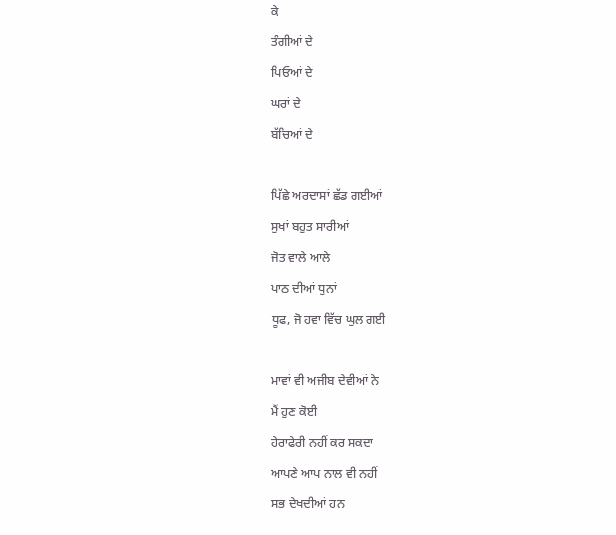ਕੇ
ਤੰਗੀਆਂ ਦੇ
ਪਿਓਆਂ ਦੇ
ਘਰਾਂ ਦੇ
ਬੱਚਿਆਂ ਦੇ

ਪਿੱਛੇ ਅਰਦਾਸਾਂ ਛੱਡ ਗਈਆਂ
ਸੁਖਾਂ ਬਹੁਤ ਸਾਰੀਆਂ
ਜੋਤ ਵਾਲੇ ਆਲੇ
ਪਾਠ ਦੀਆਂ ਧੁਨਾਂ
ਧੂਫ, ਜੋ ਹਵਾ ਵਿੱਚ ਘੁਲ ਗਈ

ਮਾਵਾਂ ਵੀ ਅਜੀਬ ਦੇਵੀਆਂ ਨੇ
ਮੈਂ ਹੁਣ ਕੋਈ
ਹੇਰਾਫੇਰੀ ਨਹੀਂ ਕਰ ਸਕਦਾ
ਆਪਣੇ ਆਪ ਨਾਲ ਵੀ ਨਹੀਂ
ਸਭ ਦੇਖਦੀਆਂ ਹਨ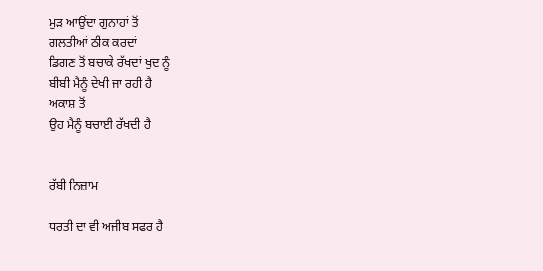ਮੁੜ ਆਉਂਦਾ ਗੁਨਾਹਾਂ ਤੋਂ
ਗਲਤੀਆਂ ਠੀਕ ਕਰਦਾਂ
ਡਿਗਣ ਤੋਂ ਬਚਾਕੇ ਰੱਖਦਾਂ ਖੁਦ ਨੂੰ
ਬੀਬੀ ਮੈਨੂੰ ਦੇਖੀ ਜਾ ਰਹੀ ਹੈ
ਅਕਾਸ਼ ਤੋਂ
ਉਹ ਮੈਨੂੰ ਬਚਾਈ ਰੱਖਦੀ ਹੈ


ਰੱਬੀ ਨਿਜ਼ਾਮ

ਧਰਤੀ ਦਾ ਵੀ ਅਜੀਬ ਸਫਰ ਹੈ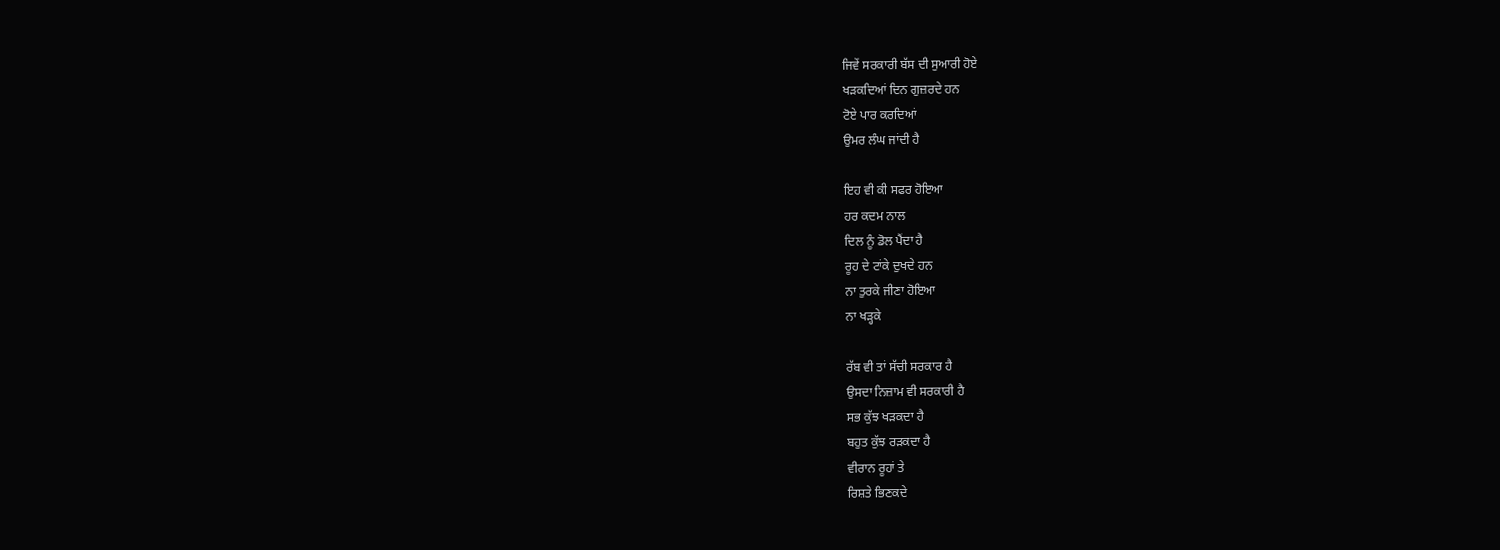ਜਿਵੇਂ ਸਰਕਾਰੀ ਬੱਸ ਦੀ ਸੁਆਰੀ ਹੋਏ
ਖੜਕਦਿਆਂ ਦਿਨ ਗੁਜ਼ਰਦੇ ਹਨ
ਟੋਏ ਪਾਰ ਕਰਦਿਆਂ
ਉਮਰ ਲੰਘ ਜਾਂਦੀ ਹੈ

ਇਹ ਵੀ ਕੀ ਸਫਰ ਹੋਇਆ
ਹਰ ਕਦਮ ਨਾਲ
ਦਿਲ ਨੂੰ ਡੋਲ ਪੈਂਦਾ ਹੈ
ਰੂਹ ਦੇ ਟਾਂਕੇ ਦੁਖਦੇ ਹਨ
ਨਾ ਤੁਰਕੇ ਜੀਣਾ ਹੋਇਆ
ਨਾ ਖੜ੍ਹਕੇ

ਰੱਬ ਵੀ ਤਾਂ ਸੱਚੀ ਸਰਕਾਰ ਹੈ
ਉਸਦਾ ਨਿਜ਼ਾਮ ਵੀ ਸਰਕਾਰੀ ਹੈ
ਸਭ ਕੁੱਝ ਖੜਕਦਾ ਹੈ
ਬਹੁਤ ਕੁੱਝ ਰੜਕਦਾ ਹੈ
ਵੀਰਾਨ ਰੂਹਾਂ ਤੇ
ਰਿਸ਼ਤੇ ਭਿਣਕਦੇ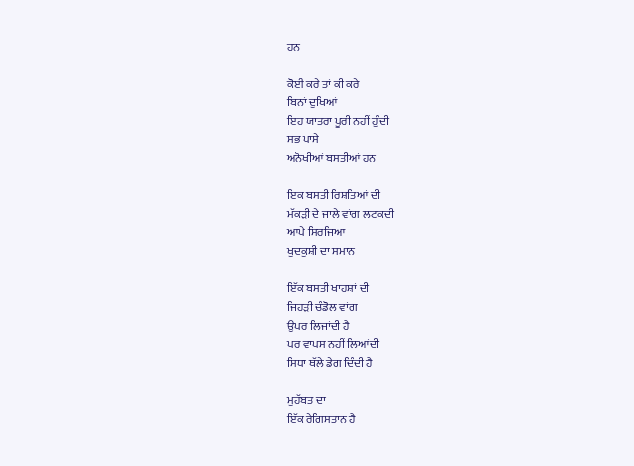ਹਨ

ਕੋਈ ਕਰੇ ਤਾਂ ਕੀ ਕਰੇ
ਬਿਨਾਂ ਦੁਖਿਆਂ
ਇਹ ਯਾਤਰਾ ਪੂਰੀ ਨਹੀਂ ਹੁੰਦੀ
ਸਭ ਪਾਸੇ
ਅਨੋਖੀਆਂ ਬਸਤੀਆਂ ਹਨ

ਇਕ ਬਸਤੀ ਰਿਸ਼ਤਿਆਂ ਦੀ
ਮੱਕੜੀ ਦੇ ਜਾਲੇ ਵਾਂਗ ਲਟਕਦੀ
ਆਪੇ ਸਿਰਜਿਆ
ਖੁਦਕੁਸ਼ੀ ਦਾ ਸਮਾਨ

ਇੱਕ ਬਸਤੀ ਖਾਹਸ਼ਾਂ ਦੀ
ਜਿਹੜੀ ਚੰਡੋਲ ਵਾਂਗ
ਉਪਰ ਲਿਜਾਂਦੀ ਹੈ
ਪਰ ਵਾਪਸ ਨਹੀਂ ਲਿਆਂਦੀ
ਸਿਧਾ ਥੱਲੇ ਡੇਗ ਦਿੰਦੀ ਹੈ

ਮੁਹੱਬਤ ਦਾ
ਇੱਕ ਰੇਗਿਸਤਾਨ ਹੈ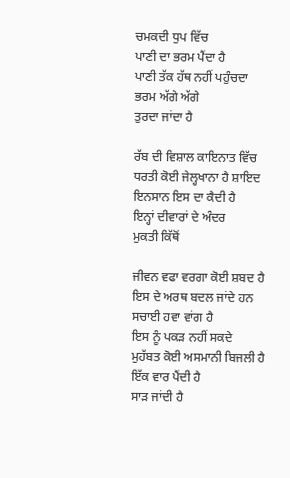ਚਮਕਦੀ ਧੁਪ ਵਿੱਚ
ਪਾਣੀ ਦਾ ਭਰਮ ਪੈਂਦਾ ਹੈ
ਪਾਣੀ ਤੱਕ ਹੱਥ ਨਹੀਂ ਪਹੁੰਚਦਾ
ਭਰਮ ਅੱਗੇ ਅੱਗੇ
ਤੁਰਦਾ ਜਾਂਦਾ ਹੈ

ਰੱਬ ਦੀ ਵਿਸ਼ਾਲ ਕਾਇਨਾਤ ਵਿੱਚ
ਧਰਤੀ ਕੋਈ ਜੇਲ੍ਹਖਾਨਾ ਹੈ ਸ਼ਾਇਦ
ਇਨਸਾਨ ਇਸ ਦਾ ਕੈਦੀ ਹੈ
ਇਨ੍ਹਾਂ ਦੀਵਾਰਾਂ ਦੇ ਅੰਦਰ
ਮੁਕਤੀ ਕਿੱਥੋਂ

ਜੀਵਨ ਵਫਾ ਵਰਗਾ ਕੋਈ ਸ਼ਬਦ ਹੈ
ਇਸ ਦੇ ਅਰਥ ਬਦਲ ਜਾਂਦੇ ਹਨ
ਸਚਾਈ ਹਵਾ ਵਾਂਗ ਹੈ
ਇਸ ਨੂੰ ਪਕੜ ਨਹੀਂ ਸਕਦੇ
ਮੁਹੱਬਤ ਕੋਈ ਅਸਮਾਨੀ ਬਿਜਲੀ ਹੈ
ਇੱਕ ਵਾਰ ਪੈਂਦੀ ਹੈ
ਸਾੜ ਜਾਂਦੀ ਹੈ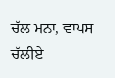ਚੱਲ ਮਨਾ, ਵਾਪਸ ਚੱਲੀਏ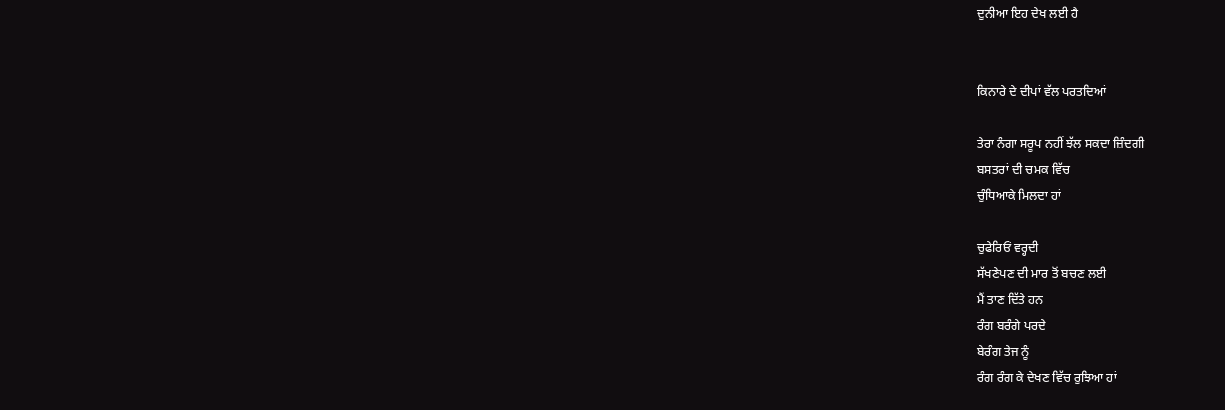ਦੁਨੀਆ ਇਹ ਦੇਖ ਲਈ ਹੈ


ਕਿਨਾਰੇ ਦੇ ਦੀਪਾਂ ਵੱਲ ਪਰਤਦਿਆਂ

ਤੇਰਾ ਨੰਗਾ ਸਰੂਪ ਨਹੀਂ ਝੱਲ ਸਕਦਾ ਜ਼ਿੰਦਗੀ
ਬਸਤਰਾਂ ਦੀ ਚਮਕ ਵਿੱਚ
ਚੁੰਧਿਆਕੇ ਮਿਲਦਾ ਹਾਂ

ਚੁਫੇਰਿਓਂ ਵਰ੍ਹਦੀ
ਸੱਖਣੇਪਣ ਦੀ ਮਾਰ ਤੋਂ ਬਚਣ ਲਈ
ਮੈਂ ਤਾਣ ਦਿੱਤੇ ਹਨ
ਰੰਗ ਬਰੰਗੇ ਪਰਦੇ
ਬੇਰੰਗ ਤੇਜ ਨੂੰ
ਰੰਗ ਰੰਗ ਕੇ ਦੇਖਣ ਵਿੱਚ ਰੁਝਿਆ ਹਾਂ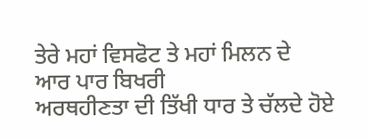ਤੇਰੇ ਮਹਾਂ ਵਿਸਫੋਟ ਤੇ ਮਹਾਂ ਮਿਲਨ ਦੇ
ਆਰ ਪਾਰ ਬਿਖਰੀ
ਅਰਥਹੀਣਤਾ ਦੀ ਤਿੱਖੀ ਧਾਰ ਤੇ ਚੱਲਦੇ ਹੋਏ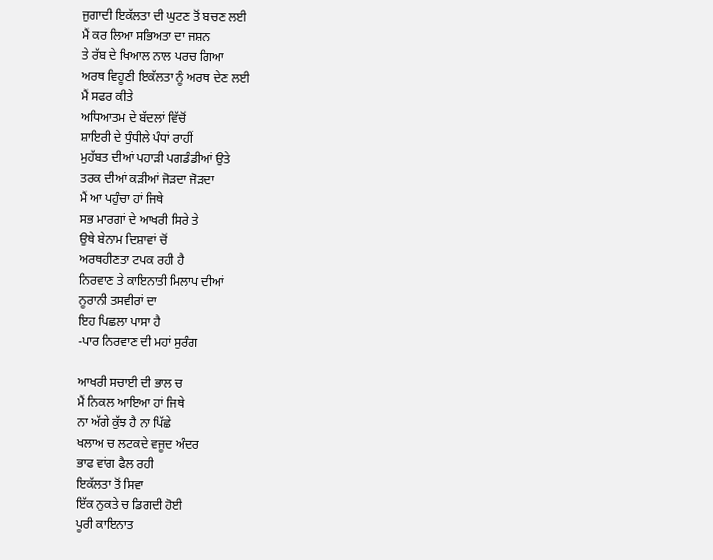ਜੁਗਾਦੀ ਇਕੱਲਤਾ ਦੀ ਘੁਟਣ ਤੋਂ ਬਚਣ ਲਈ
ਮੈਂ ਕਰ ਲਿਆ ਸਭਿਅਤਾ ਦਾ ਜਸ਼ਨ
ਤੇ ਰੱਬ ਦੇ ਖਿਆਲ ਨਾਲ ਪਰਚ ਗਿਆ
ਅਰਥ ਵਿਹੂਣੀ ਇਕੱਲਤਾ ਨੂੰ ਅਰਥ ਦੇਣ ਲਈ
ਮੈਂ ਸਫਰ ਕੀਤੇ
ਅਧਿਆਤਮ ਦੇ ਬੱਦਲਾਂ ਵਿੱਚੋਂ
ਸ਼ਾਇਰੀ ਦੇ ਧੁੰਧੀਲੇ ਪੰਧਾਂ ਰਾਹੀਂ
ਮੁਹੱਬਤ ਦੀਆਂ ਪਹਾੜੀ ਪਗਡੰਡੀਆਂ ਉਤੇ
ਤਰਕ ਦੀਆਂ ਕੜੀਆਂ ਜੋੜਦਾ ਜੋੜਦਾ
ਮੈਂ ਆ ਪਹੁੰਚਾ ਹਾਂ ਜਿਥੇ
ਸਭ ਮਾਰਗਾਂ ਦੇ ਆਖਰੀ ਸਿਰੇ ਤੇ
ਉਥੇ ਬੇਨਾਮ ਦਿਸ਼ਾਵਾਂ ਚੋਂ
ਅਰਥਹੀਣਤਾ ਟਪਕ ਰਹੀ ਹੈ
ਨਿਰਵਾਣ ਤੇ ਕਾਇਨਾਤੀ ਮਿਲਾਪ ਦੀਆਂ
ਨੂਰਾਨੀ ਤਸਵੀਰਾਂ ਦਾ
ਇਹ ਪਿਛਲਾ ਪਾਸਾ ਹੈ
-ਪਾਰ ਨਿਰਵਾਣ ਦੀ ਮਹਾਂ ਸੁਰੰਗ

ਆਖਰੀ ਸਚਾਈ ਦੀ ਭਾਲ ਚ
ਮੈਂ ਨਿਕਲ ਆਇਆ ਹਾਂ ਜਿਥੇ
ਨਾ ਅੱਗੇ ਕੁੱਝ ਹੈ ਨਾ ਪਿੱਛੇ
ਖਲਾਅ ਚ ਲਟਕਦੇ ਵਜੂਦ ਅੰਦਰ
ਭਾਫ ਵਾਂਗ ਫੈਲ ਰਹੀ
ਇਕੱਲਤਾ ਤੋਂ ਸਿਵਾ
ਇੱਕ ਨੁਕਤੇ ਚ ਡਿਗਦੀ ਹੋਈ
ਪੂਰੀ ਕਾਇਨਾਤ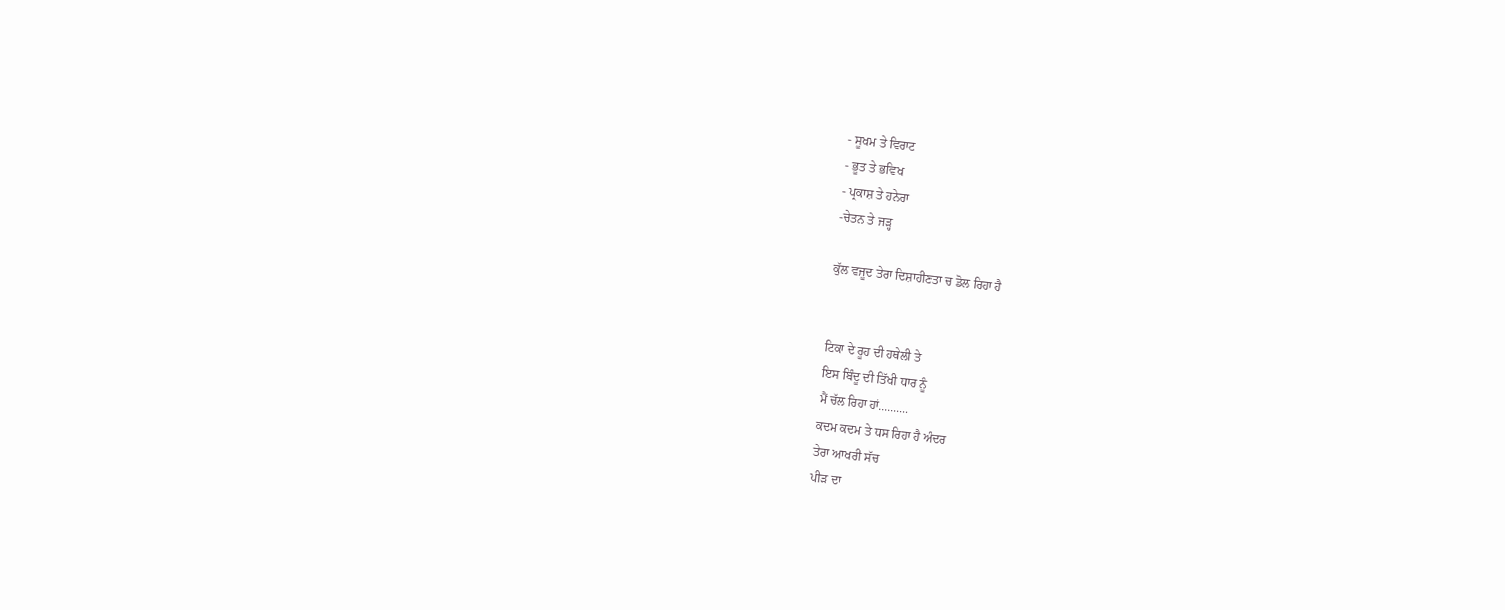- ਸੂਖਮ ਤੇ ਵਿਰਾਟ
- ਭੂਤ ਤੇ ਭਵਿਖ
- ਪ੍ਰਕਾਸ਼ ਤੇ ਹਨੇਰਾ
-ਚੇਤਨ ਤੇ ਜੜ੍ਹ

ਕੁੱਲ ਵਜੂਦ ਤੇਰਾ ਦਿਸ਼ਾਹੀਣਤਾ ਚ ਡੋਲ ਰਿਹਾ ਹੈ


ਟਿਕਾ ਦੇ ਰੂਹ ਦੀ ਹਥੇਲੀ ਤੇ
ਇਸ ਬਿੰਦੂ ਦੀ ਤਿੱਖੀ ਧਾਰ ਨੂੰ
ਮੈਂ ਚੱਲ ਰਿਹਾ ਹਾਂ..........
ਕਦਮ ਕਦਮ ਤੇ ਧਸ ਰਿਹਾ ਹੈ ਅੰਦਰ
ਤੇਰਾ ਆਖਰੀ ਸੱਚ
ਪੀੜ ਦਾ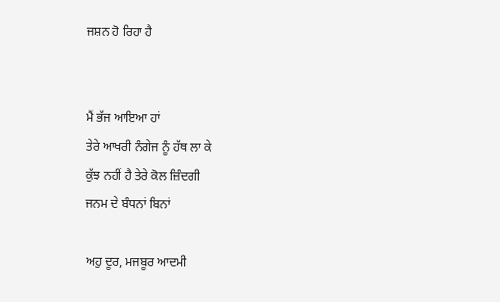ਜਸ਼ਨ ਹੋ ਰਿਹਾ ਹੈ


ਮੈਂ ਭੱਜ ਆਇਆ ਹਾਂ
ਤੇਰੇ ਆਖਰੀ ਨੰਗੇਜ ਨੂੰ ਹੱਥ ਲਾ ਕੇ
ਕੁੱਝ ਨਹੀਂ ਹੈ ਤੇਰੇ ਕੋਲ ਜ਼ਿੰਦਗੀ
ਜਨਮ ਦੇ ਬੰਧਨਾਂ ਬਿਨਾਂ

ਅਹੁ ਦੂਰ, ਮਜਬੂਰ ਆਦਮੀ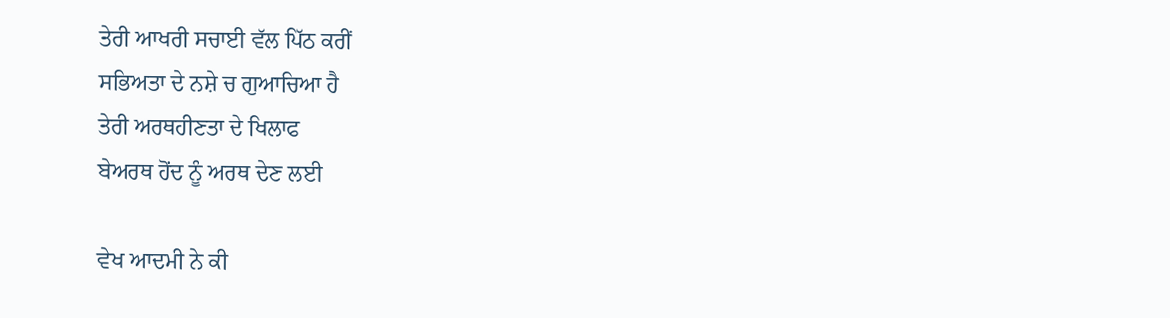ਤੇਰੀ ਆਖਰੀ ਸਚਾਈ ਵੱਲ ਪਿੱਠ ਕਰੀਂ
ਸਭਿਅਤਾ ਦੇ ਨਸ਼ੇ ਚ ਗੁਆਚਿਆ ਹੈ
ਤੇਰੀ ਅਰਥਹੀਣਤਾ ਦੇ ਖਿਲਾਫ
ਬੇਅਰਥ ਹੋਂਦ ਨੂੰ ਅਰਥ ਦੇਣ ਲਈ

ਵੇਖ ਆਦਮੀ ਨੇ ਕੀ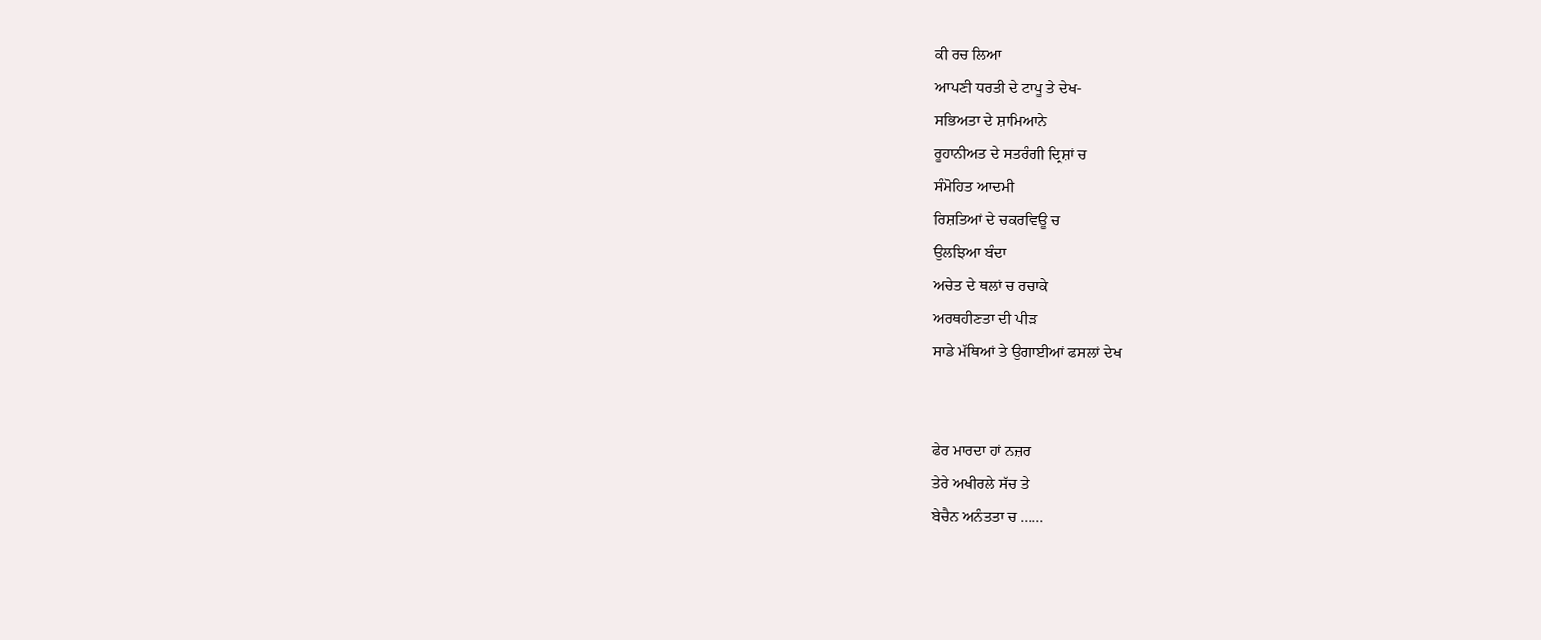ਕੀ ਰਚ ਲਿਆ
ਆਪਣੀ ਧਰਤੀ ਦੇ ਟਾਪੂ ਤੇ ਦੇਖ-
ਸਭਿਅਤਾ ਦੇ ਸ਼ਾਮਿਆਨੇ
ਰੂਹਾਨੀਅਤ ਦੇ ਸਤਰੰਗੀ ਦ੍ਰਿਸ਼ਾਂ ਚ
ਸੰਮੋਹਿਤ ਆਦਮੀ
ਰਿਸ਼ਤਿਆਂ ਦੇ ਚਕਰਵਿਊ ਚ
ਉਲਝਿਆ ਬੰਦਾ
ਅਚੇਤ ਦੇ ਥਲਾਂ ਚ ਰਚਾਕੇ
ਅਰਥਹੀਣਤਾ ਦੀ ਪੀੜ
ਸਾਡੇ ਮੱਥਿਆਂ ਤੇ ਉਗਾਈਆਂ ਫਸਲਾਂ ਦੇਖ


ਫੇਰ ਮਾਰਦਾ ਹਾਂ ਨਜ਼ਰ
ਤੇਰੇ ਅਖੀਰਲੇ ਸੱਚ ਤੇ
ਬੇਚੈਨ ਅਨੰਤਤਾ ਚ ......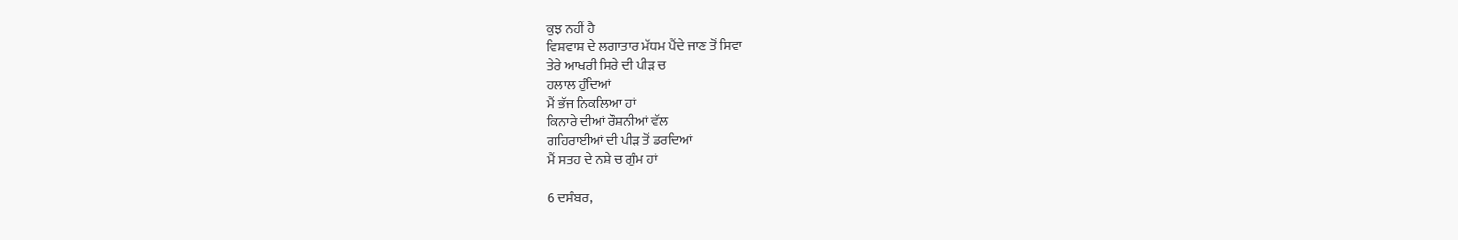ਕੁਝ ਨਹੀਂ ਹੈ
ਵਿਸ਼ਵਾਸ਼ ਦੇ ਲਗਾਤਾਰ ਮੱਧਮ ਪੈਂਦੇ ਜਾਣ ਤੋਂ ਸਿਵਾ
ਤੇਰੇ ਆਖਰੀ ਸਿਰੇ ਦੀ ਪੀੜ ਚ
ਹਲਾਲ ਹੁੰਦਿਆਂ
ਮੈਂ ਭੱਜ ਨਿਕਲਿਆ ਹਾਂ
ਕਿਨਾਰੇ ਦੀਆਂ ਰੌਸ਼ਨੀਆਂ ਵੱਲ
ਗਹਿਰਾਈਆਂ ਦੀ ਪੀੜ ਤੋਂ ਡਰਦਿਆਂ
ਮੈਂ ਸਤਹ ਦੇ ਨਸ਼ੇ ਚ ਗੁੰਮ ਹਾਂ

6 ਦਸੰਬਰ,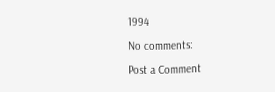1994

No comments:

Post a Comment